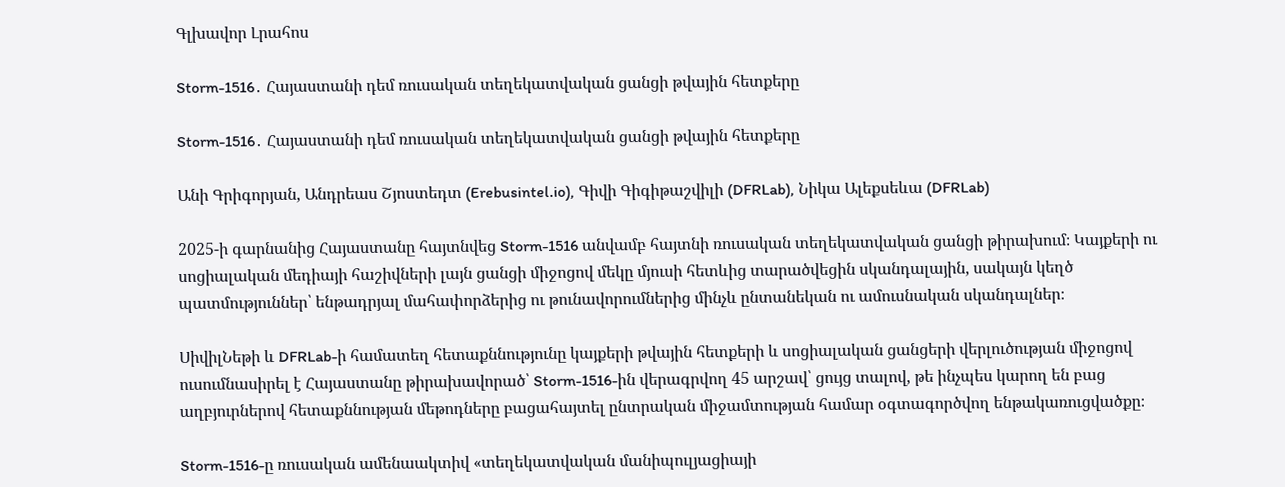Գլխավոր Լրահոս

Storm-1516․ Հայաստանի դեմ ռուսական տեղեկատվական ցանցի թվային հետքերը

Storm-1516․ Հայաստանի դեմ ռուսական տեղեկատվական ցանցի թվային հետքերը

Անի Գրիգորյան, Անդրեաս Շյոստեդտ (Erebusintel.io), Գիվի Գիգիթաշվիլի (DFRLab), Նիկա Ալեքսեևա (DFRLab)

2025-ի գարնանից Հայաստանը հայտնվեց Storm-1516 անվամբ հայտնի ռուսական տեղեկատվական ցանցի թիրախում։ Կայքերի ու սոցիալական մեդիայի հաշիվների լայն ցանցի միջոցով մեկը մյուսի հետևից տարածվեցին սկանդալային, սակայն կեղծ պատմություններ՝ ենթադրյալ մահափորձերից ու թունավորումներից մինչև ընտանեկան ու ամուսնական սկանդալներ։

ՍիվիլՆեթի և DFRLab-ի համատեղ հետաքննությունը կայքերի թվային հետքերի և սոցիալական ցանցերի վերլուծության միջոցով ուսումնասիրել է Հայաստանը թիրախավորած՝ Storm-1516-ին վերագրվող 45 արշավ՝ ցույց տալով, թե ինչպես կարող են բաց աղբյուրներով հետաքննության մեթոդները բացահայտել ընտրական միջամտության համար օգտագործվող ենթակառուցվածքը։

Storm-1516-ը ռուսական ամենաակտիվ «տեղեկատվական մանիպուլյացիայի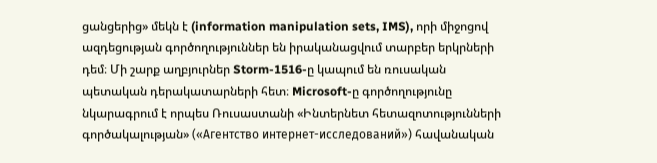ցանցերից» մեկն է (information manipulation sets, IMS), որի միջոցով ազդեցության գործողություններ են իրականացվում տարբեր երկրների դեմ։ Մի շարք աղբյուրներ Storm-1516-ը կապում են ռուսական պետական դերակատարների հետ։ Microsoft-ը գործողությունը նկարագրում է որպես Ռուսաստանի «Ինտերնետ հետազոտությունների գործակալության» («Агентство интернет-исследований») հավանական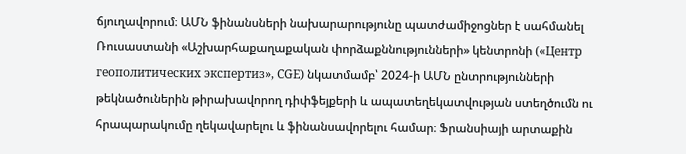ճյուղավորում։ ԱՄՆ ֆինանսների նախարարությունը պատժամիջոցներ է սահմանել Ռուսաստանի «Աշխարհաքաղաքական փորձաքննությունների» կենտրոնի («Центр геополитических экспертиз», CGE) նկատմամբ՝ 2024-ի ԱՄՆ ընտրությունների թեկնածուներին թիրախավորող դիփֆեյքերի և ապատեղեկատվության ստեղծումն ու հրապարակումը ղեկավարելու և ֆինանսավորելու համար։ Ֆրանսիայի արտաքին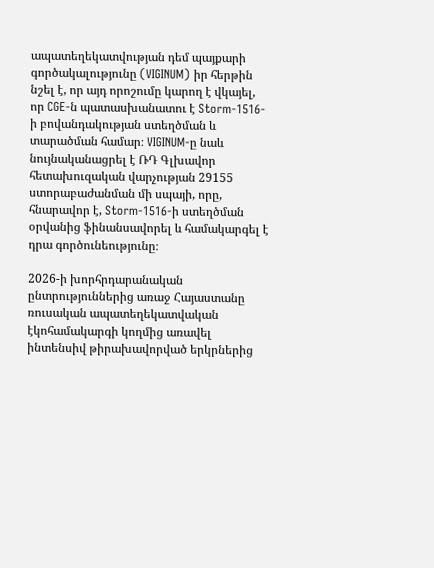ապատեղեկատվության դեմ պայքարի գործակալությունը (VIGINUM) իր հերթին նշել է, որ այդ որոշումը կարող է վկայել, որ CGE-ն պատասխանատու է Storm-1516-ի բովանդակության ստեղծման և տարածման համար։ VIGINUM-ը նաև նույնականացրել է ՌԴ Գլխավոր հետախուզական վարչության 29155 ստորաբաժանման մի սպայի, որը, հնարավոր է, Storm-1516-ի ստեղծման օրվանից ֆինանսավորել և համակարգել է դրա գործունեությունը։

2026-ի խորհրդարանական ընտրություններից առաջ Հայաստանը ռուսական ապատեղեկատվական էկոհամակարգի կողմից առավել ինտենսիվ թիրախավորված երկրներից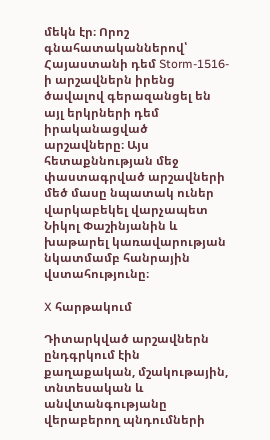մեկն էր։ Որոշ գնահատականներով՝ Հայաստանի դեմ Storm-1516-ի արշավներն իրենց ծավալով գերազանցել են այլ երկրների դեմ իրականացված արշավները։ Այս հետաքննության մեջ փաստագրված արշավների մեծ մասը նպատակ ուներ վարկաբեկել վարչապետ Նիկոլ Փաշինյանին և խաթարել կառավարության նկատմամբ հանրային վստահությունը։

X հարթակում

Դիտարկված արշավներն ընդգրկում էին քաղաքական, մշակութային, տնտեսական և անվտանգությանը վերաբերող պնդումների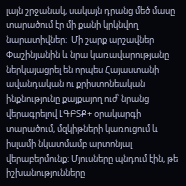լայն շրջանակ, սակայն դրանց մեծ մասը տարածում էր մի քանի կրկնվող նարատիվներ։  Մի շարք արշավներ Փաշինյանին և նրա կառավարությանը ներկայացրել են որպես Հայաստանի ավանդական ու քրիստոնեական ինքնությունը քայքայող ուժ՝ նրանց վերագրելով ԼԳԲՏՔ+ օրակարգի տարածում, մզկիթների կառուցում և իսլամի նկատմամբ արտոնյալ վերաբերմունք։ Մյուսները պնդում էին, թե իշխանությունները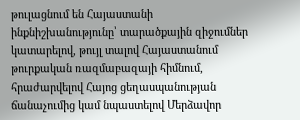թուլացնում են Հայաստանի ինքնիշխանությունը՝ տարածքային զիջումներ կատարելով, թույլ տալով Հայաստանում թուրքական ռազմաբազայի հիմնում, հրաժարվելով Հայոց ցեղասպանության ճանաչումից կամ նպաստելով Մերձավոր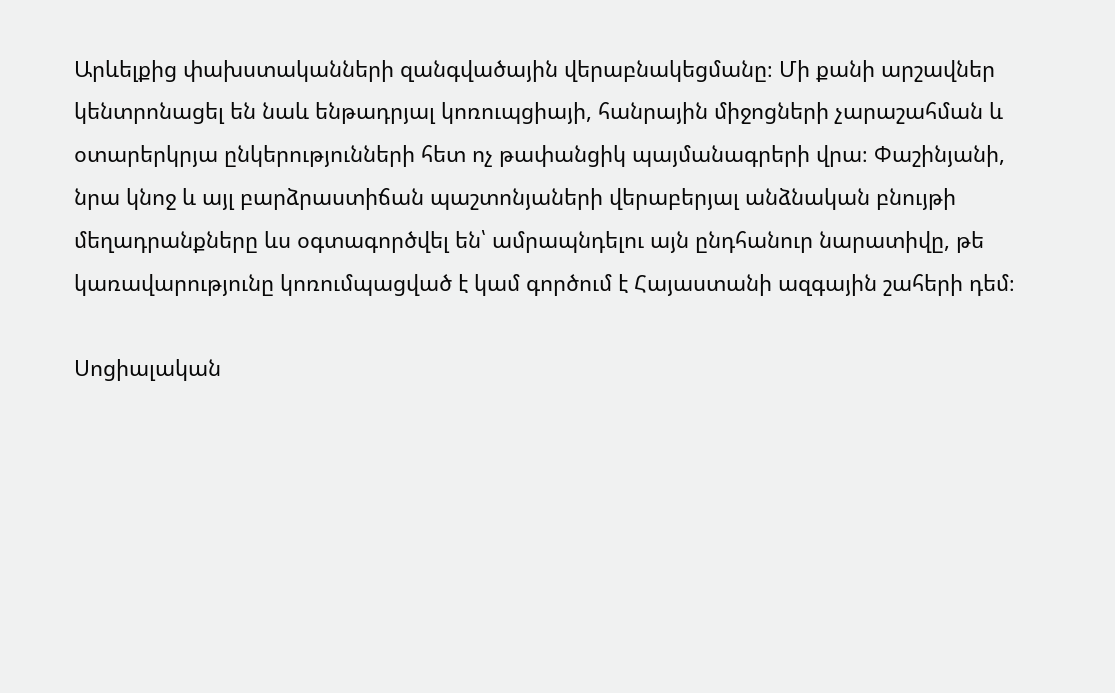Արևելքից փախստականների զանգվածային վերաբնակեցմանը։ Մի քանի արշավներ կենտրոնացել են նաև ենթադրյալ կոռուպցիայի, հանրային միջոցների չարաշահման և օտարերկրյա ընկերությունների հետ ոչ թափանցիկ պայմանագրերի վրա։ Փաշինյանի, նրա կնոջ և այլ բարձրաստիճան պաշտոնյաների վերաբերյալ անձնական բնույթի մեղադրանքները ևս օգտագործվել են՝ ամրապնդելու այն ընդհանուր նարատիվը, թե կառավարությունը կոռումպացված է կամ գործում է Հայաստանի ազգային շահերի դեմ։

Սոցիալական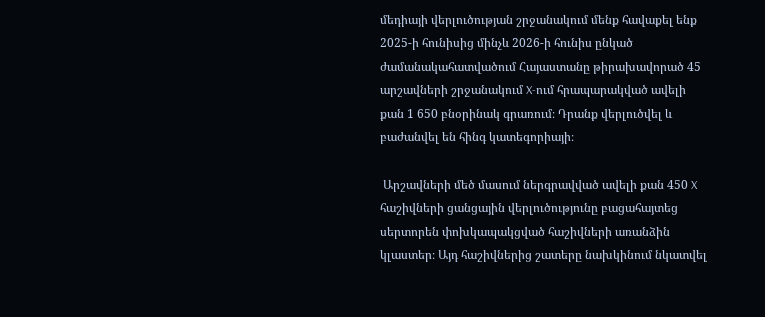մեդիայի վերլուծության շրջանակում մենք հավաքել ենք 2025-ի հունիսից մինչև 2026-ի հունիս ընկած ժամանակահատվածում Հայաստանը թիրախավորած 45 արշավների շրջանակում X-ում հրապարակված ավելի քան 1 650 բնօրինակ գրառում։ Դրանք վերլուծվել և բաժանվել են հինգ կատեգորիայի։

 Արշավների մեծ մասում ներգրավված ավելի քան 450 X հաշիվների ցանցային վերլուծությունը բացահայտեց սերտորեն փոխկապակցված հաշիվների առանձին կլաստեր։ Այդ հաշիվներից շատերը նախկինում նկատվել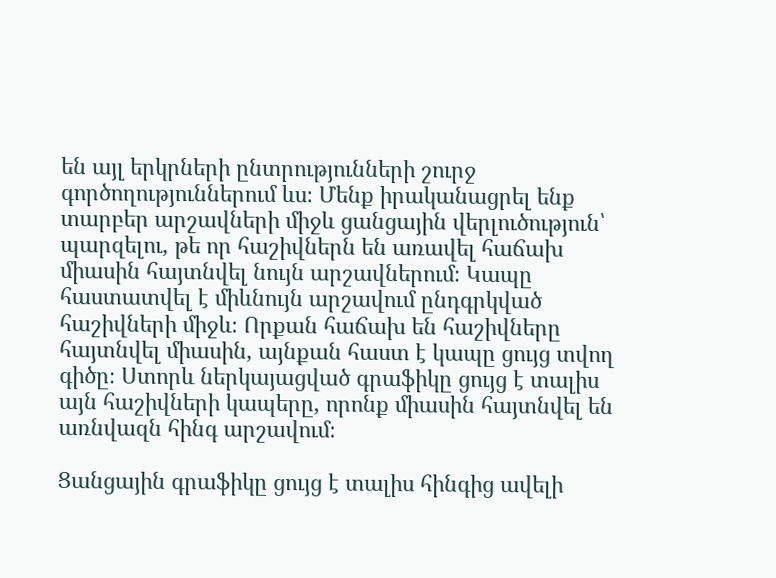են այլ երկրների ընտրությունների շուրջ գործողություններում ևս։ Մենք իրականացրել ենք տարբեր արշավների միջև ցանցային վերլուծություն՝ պարզելու, թե որ հաշիվներն են առավել հաճախ միասին հայտնվել նույն արշավներում։ Կապը հաստատվել է միևնույն արշավում ընդգրկված հաշիվների միջև։ Որքան հաճախ են հաշիվները հայտնվել միասին, այնքան հաստ է կապը ցույց տվող գիծը։ Ստորև ներկայացված գրաֆիկը ցույց է տալիս այն հաշիվների կապերը, որոնք միասին հայտնվել են առնվազն հինգ արշավում։

Ցանցային գրաֆիկը ցույց է տալիս հինգից ավելի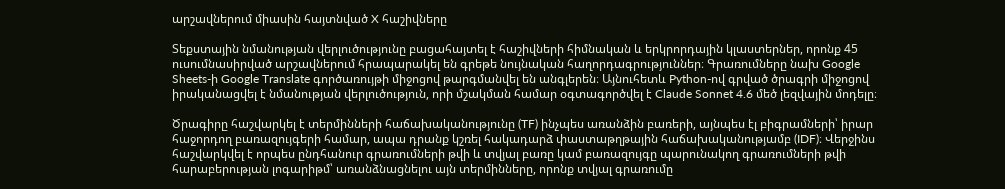արշավներում միասին հայտնված X հաշիվները

Տեքստային նմանության վերլուծությունը բացահայտել է հաշիվների հիմնական և երկրորդային կլաստերներ, որոնք 45 ուսումնասիրված արշավներում հրապարակել են գրեթե նույնական հաղորդագրություններ։ Գրառումները նախ Google Sheets-ի Google Translate գործառույթի միջոցով թարգմանվել են անգլերեն։ Այնուհետև Python-ով գրված ծրագրի միջոցով իրականացվել է նմանության վերլուծություն, որի մշակման համար օգտագործվել է Claude Sonnet 4.6 մեծ լեզվային մոդելը։

Ծրագիրը հաշվարկել է տերմինների հաճախականությունը (TF) ինչպես առանձին բառերի, այնպես էլ բիգրամների՝ իրար հաջորդող բառազույգերի համար, ապա դրանք կշռել հակադարձ փաստաթղթային հաճախականությամբ (IDF)։ Վերջինս հաշվարկվել է որպես ընդհանուր գրառումների թվի և տվյալ բառը կամ բառազույգը պարունակող գրառումների թվի հարաբերության լոգարիթմ՝ առանձնացնելու այն տերմինները, որոնք տվյալ գրառումը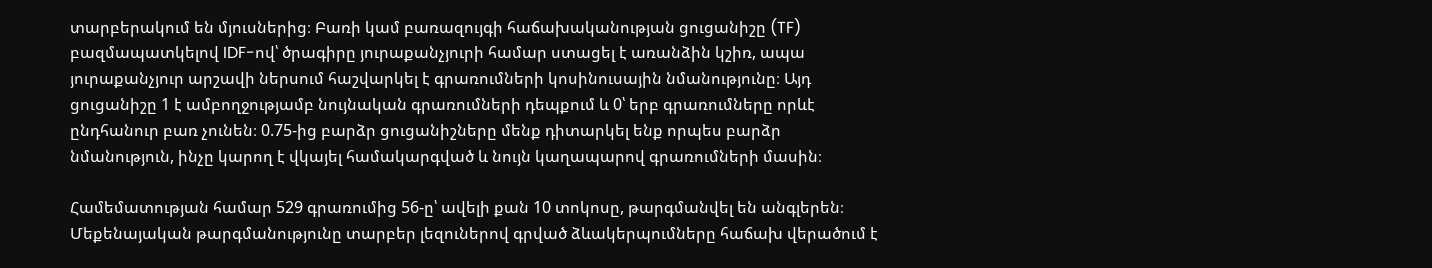տարբերակում են մյուսներից։ Բառի կամ բառազույգի հաճախականության ցուցանիշը (TF) բազմապատկելով IDF-ով՝ ծրագիրը յուրաքանչյուրի համար ստացել է առանձին կշիռ, ապա յուրաքանչյուր արշավի ներսում հաշվարկել է գրառումների կոսինուսային նմանությունը։ Այդ ցուցանիշը 1 է ամբողջությամբ նույնական գրառումների դեպքում և 0՝ երբ գրառումները որևէ ընդհանուր բառ չունեն։ 0.75-ից բարձր ցուցանիշները մենք դիտարկել ենք որպես բարձր նմանություն, ինչը կարող է վկայել համակարգված և նույն կաղապարով գրառումների մասին։

Համեմատության համար 529 գրառումից 56-ը՝ ավելի քան 10 տոկոսը, թարգմանվել են անգլերեն։ Մեքենայական թարգմանությունը տարբեր լեզուներով գրված ձևակերպումները հաճախ վերածում է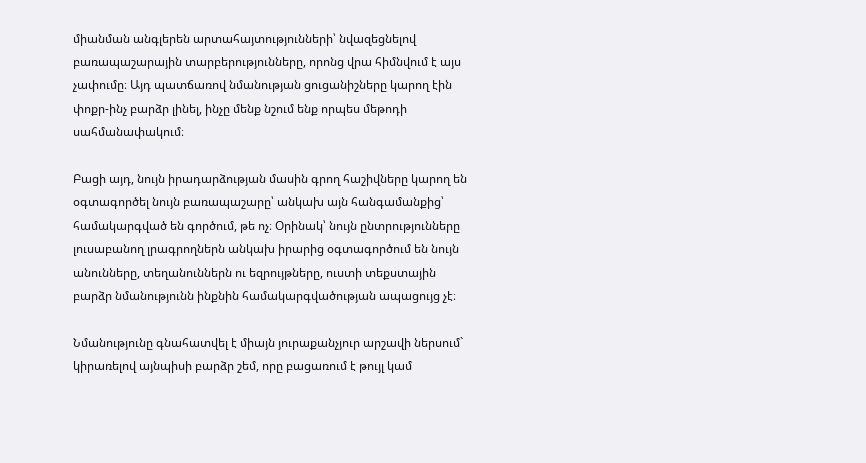միանման անգլերեն արտահայտությունների՝ նվազեցնելով բառապաշարային տարբերությունները, որոնց վրա հիմնվում է այս չափումը։ Այդ պատճառով նմանության ցուցանիշները կարող էին փոքր-ինչ բարձր լինել, ինչը մենք նշում ենք որպես մեթոդի սահմանափակում։

Բացի այդ, նույն իրադարձության մասին գրող հաշիվները կարող են օգտագործել նույն բառապաշարը՝ անկախ այն հանգամանքից՝ համակարգված են գործում, թե ոչ։ Օրինակ՝ նույն ընտրությունները լուսաբանող լրագրողներն անկախ իրարից օգտագործում են նույն անունները, տեղանուններն ու եզրույթները, ուստի տեքստային բարձր նմանությունն ինքնին համակարգվածության ապացույց չէ։

Նմանությունը գնահատվել է միայն յուրաքանչյուր արշավի ներսում` կիրառելով այնպիսի բարձր շեմ, որը բացառում է թույլ կամ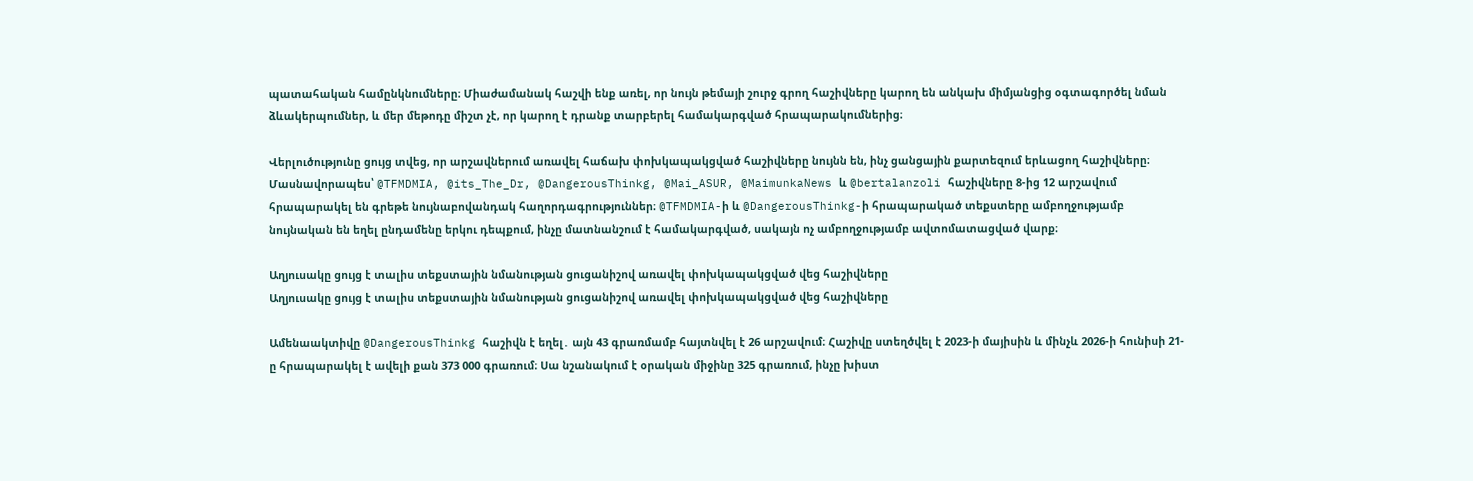պատահական համընկնումները։ Միաժամանակ հաշվի ենք առել, որ նույն թեմայի շուրջ գրող հաշիվները կարող են անկախ միմյանցից օգտագործել նման ձևակերպումներ, և մեր մեթոդը միշտ չէ, որ կարող է դրանք տարբերել համակարգված հրապարակումներից։

Վերլուծությունը ցույց տվեց, որ արշավներում առավել հաճախ փոխկապակցված հաշիվները նույնն են, ինչ ցանցային քարտեզում երևացող հաշիվները։ Մասնավորապես՝ @TFMDMIA, @its_The_Dr, @DangerousThinkg, @Mai_ASUR, @MaimunkaNews և @bertalanzoli հաշիվները 8-ից 12 արշավում հրապարակել են գրեթե նույնաբովանդակ հաղորդագրություններ։ @TFMDMIA-ի և @DangerousThinkg-ի հրապարակած տեքստերը ամբողջությամբ նույնական են եղել ընդամենը երկու դեպքում, ինչը մատնանշում է համակարգված, սակայն ոչ ամբողջությամբ ավտոմատացված վարք։

Աղյուսակը ցույց է տալիս տեքստային նմանության ցուցանիշով առավել փոխկապակցված վեց հաշիվները
Աղյուսակը ցույց է տալիս տեքստային նմանության ցուցանիշով առավել փոխկապակցված վեց հաշիվները

Ամենաակտիվը @DangerousThinkg հաշիվն է եղել․ այն 43 գրառմամբ հայտնվել է 26 արշավում։ Հաշիվը ստեղծվել է 2023-ի մայիսին և մինչև 2026-ի հունիսի 21-ը հրապարակել է ավելի քան 373 000 գրառում։ Սա նշանակում է օրական միջինը 325 գրառում, ինչը խիստ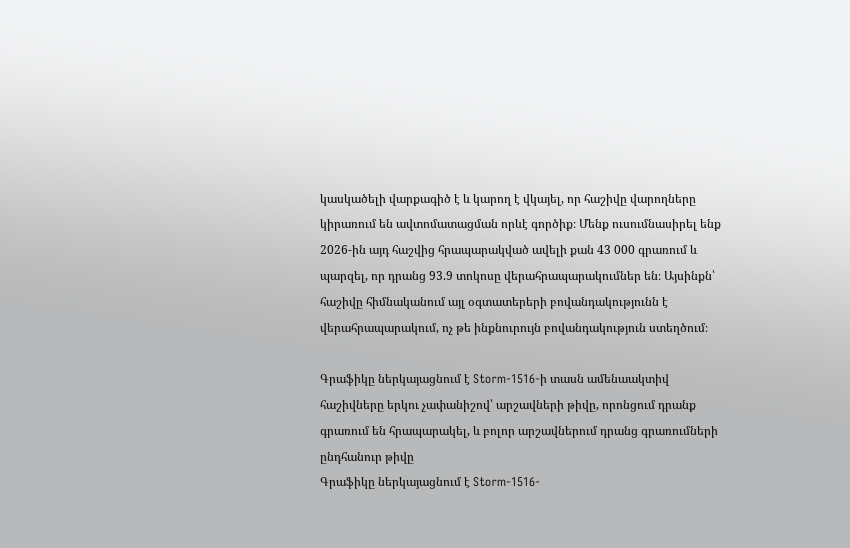կասկածելի վարքագիծ է և կարող է վկայել, որ հաշիվը վարողները կիրառում են ավտոմատացման որևէ գործիք։ Մենք ուսումնասիրել ենք 2026-ին այդ հաշվից հրապարակված ավելի քան 43 000 գրառում և պարզել, որ դրանց 93.9 տոկոսը վերահրապարակումներ են։ Այսինքն՝ հաշիվը հիմնականում այլ օգտատերերի բովանդակությունն է վերահրապարակում, ոչ թե ինքնուրույն բովանդակություն ստեղծում։

Գրաֆիկը ներկայացնում է Storm-1516-ի տասն ամենաակտիվ հաշիվները երկու չափանիշով՝ արշավների թիվը, որոնցում դրանք գրառում են հրապարակել, և բոլոր արշավներում դրանց գրառումների ընդհանուր թիվը
Գրաֆիկը ներկայացնում է Storm-1516-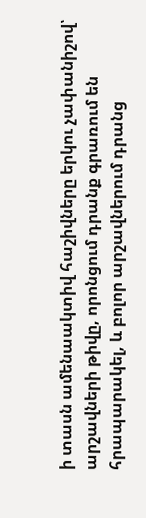ի տասն ամենաակտիվ հաշիվները երկու չափանիշով՝ արշավների թիվը, որոնցում դրանք գրառում են հրապարակել, և բոլոր արշավներում դրանց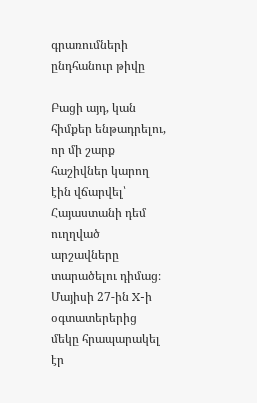գրառումների ընդհանուր թիվը

Բացի այդ, կան հիմքեր ենթադրելու, որ մի շարք հաշիվներ կարող էին վճարվել՝  Հայաստանի դեմ ուղղված արշավները տարածելու դիմաց։ Մայիսի 27-ին X-ի օգտատերերից մեկը հրապարակել էր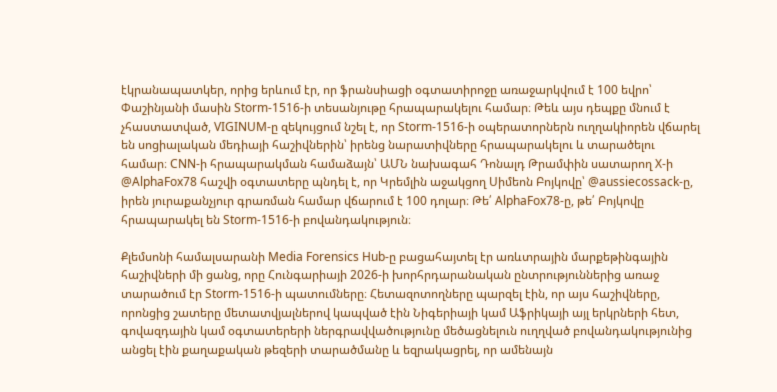էկրանապատկեր, որից երևում էր, որ ֆրանսիացի օգտատիրոջը առաջարկվում է 100 եվրո՝ Փաշինյանի մասին Storm-1516-ի տեսանյութը հրապարակելու համար։ Թեև այս դեպքը մնում է չհաստատված, VIGINUM-ը զեկույցում նշել է, որ Storm-1516-ի օպերատորներն ուղղակիորեն վճարել են սոցիալական մեդիայի հաշիվներին՝ իրենց նարատիվները հրապարակելու և տարածելու համար։ CNN-ի հրապարակման համաձայն՝ ԱՄՆ նախագահ Դոնալդ Թրամփին սատարող X-ի @AlphaFox78 հաշվի օգտատերը պնդել է, որ Կրեմլին աջակցող Սիմեոն Բոյկովը՝ @aussiecossack-ը, իրեն յուրաքանչյուր գրառման համար վճարում է 100 դոլար։ Թե՛ AlphaFox78-ը, թե՛ Բոյկովը հրապարակել են Storm-1516-ի բովանդակություն։

Քլեմսոնի համալսարանի Media Forensics Hub-ը բացահայտել էր առևտրային մարքեթինգային հաշիվների մի ցանց, որը Հունգարիայի 2026-ի խորհրդարանական ընտրություններից առաջ  տարածում էր Storm-1516-ի պատումները։ Հետազոտողները պարզել էին, որ այս հաշիվները, որոնցից շատերը մետատվյալներով կապված էին Նիգերիայի կամ Աֆրիկայի այլ երկրների հետ, գովազդային կամ օգտատերերի ներգրավվածությունը մեծացնելուն ուղղված բովանդակությունից անցել էին քաղաքական թեզերի տարածմանը և եզրակացրել, որ ամենայն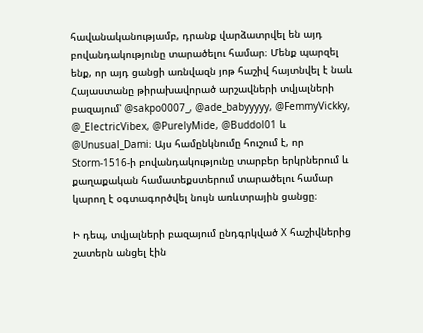հավանականությամբ, դրանք վարձատրվել են այդ բովանդակությունը տարածելու համար։ Մենք պարզել ենք, որ այդ ցանցի առնվազն յոթ հաշիվ հայտնվել է նաև Հայաստանը թիրախավորած արշավների տվյալների բազայում՝ @sakpo0007_, @ade_babyyyyy, @FemmyVickky, @_ElectricVibex, @PurelyMide, @Buddol01 և @Unusual_Dami։ Այս համընկնումը հուշում է, որ Storm-1516-ի բովանդակությունը տարբեր երկրներում և քաղաքական համատեքստերում տարածելու համար կարող է օգտագործվել նույն առևտրային ցանցը։

Ի դեպ, տվյալների բազայում ընդգրկված X հաշիվներից շատերն անցել էին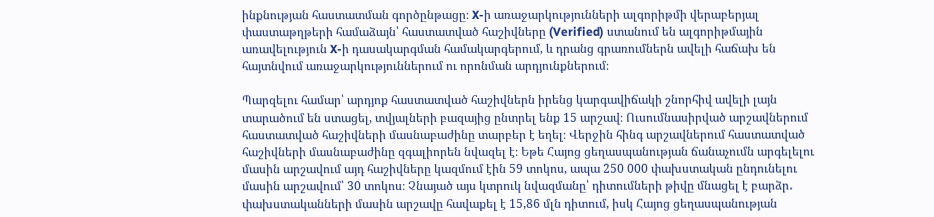ինքնության հաստատման գործընթացը։ X-ի առաջարկությունների ալգորիթմի վերաբերյալ փաստաթղթերի համաձայն՝ հաստատված հաշիվները (Verified) ստանում են ալգորիթմային առավելություն X-ի դասակարգման համակարգերում, և դրանց գրառումներն ավելի հաճախ են հայտնվում առաջարկություններում ու որոնման արդյունքներում։

Պարզելու համար՝ արդյոք հաստատված հաշիվներն իրենց կարգավիճակի շնորհիվ ավելի լայն տարածում են ստացել, տվյալների բազայից ընտրել ենք 15 արշավ։ Ուսումնասիրված արշավներում հաստատված հաշիվների մասնաբաժինը տարբեր է եղել։ Վերջին հինգ արշավներում հաստատված հաշիվների մասնաբաժինը զգալիորեն նվազել է։ Եթե Հայոց ցեղասպանության ճանաչումն արգելելու մասին արշավում այդ հաշիվները կազմում էին 59 տոկոս, ապա 250 000 փախստական ընդունելու մասին արշավում՝ 30 տոկոս։ Չնայած այս կտրուկ նվազմանը՝ դիտումների թիվը մնացել է բարձր․ փախստականների մասին արշավը հավաքել է 15,86 մլն դիտում, իսկ Հայոց ցեղասպանության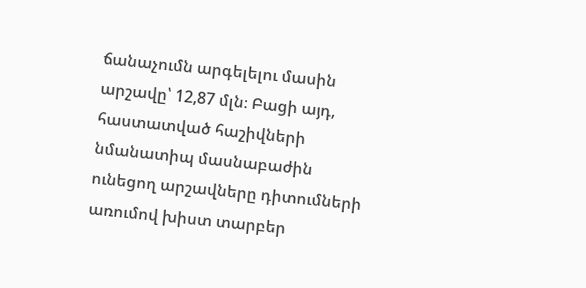ճանաչումն արգելելու մասին արշավը՝ 12,87 մլն։ Բացի այդ, հաստատված հաշիվների նմանատիպ մասնաբաժին ունեցող արշավները դիտումների առումով խիստ տարբեր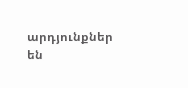արդյունքներ են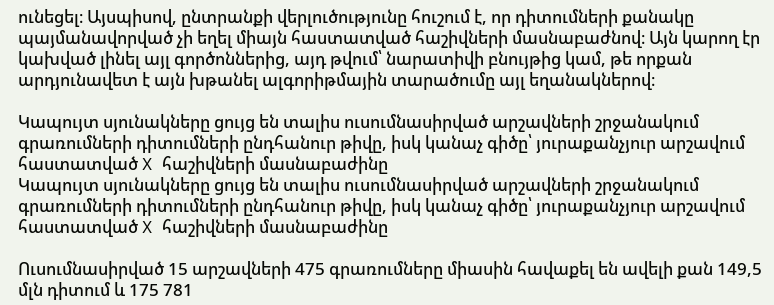ունեցել։ Այսպիսով, ընտրանքի վերլուծությունը հուշում է, որ դիտումների քանակը պայմանավորված չի եղել միայն հաստատված հաշիվների մասնաբաժնով։ Այն կարող էր կախված լինել այլ գործոններից, այդ թվում՝ նարատիվի բնույթից կամ, թե որքան արդյունավետ է այն խթանել ալգորիթմային տարածումը այլ եղանակներով։

Կապույտ սյունակները ցույց են տալիս ուսումնասիրված արշավների շրջանակում գրառումների դիտումների ընդհանուր թիվը, իսկ կանաչ գիծը՝ յուրաքանչյուր արշավում հաստատված X հաշիվների մասնաբաժինը
Կապույտ սյունակները ցույց են տալիս ուսումնասիրված արշավների շրջանակում գրառումների դիտումների ընդհանուր թիվը, իսկ կանաչ գիծը՝ յուրաքանչյուր արշավում հաստատված X հաշիվների մասնաբաժինը

Ուսումնասիրված 15 արշավների 475 գրառումները միասին հավաքել են ավելի քան 149,5 մլն դիտում և 175 781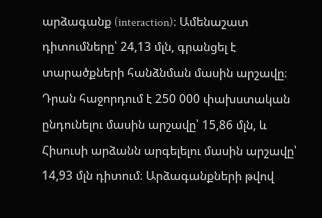արձագանք (interaction)։ Ամենաշատ դիտումները՝ 24,13 մլն, գրանցել է տարածքների հանձնման մասին արշավը։ Դրան հաջորդում է 250 000 փախստական ընդունելու մասին արշավը՝ 15,86 մլն, և Հիսուսի արձանն արգելելու մասին արշավը՝ 14,93 մլն դիտում։ Արձագանքների թվով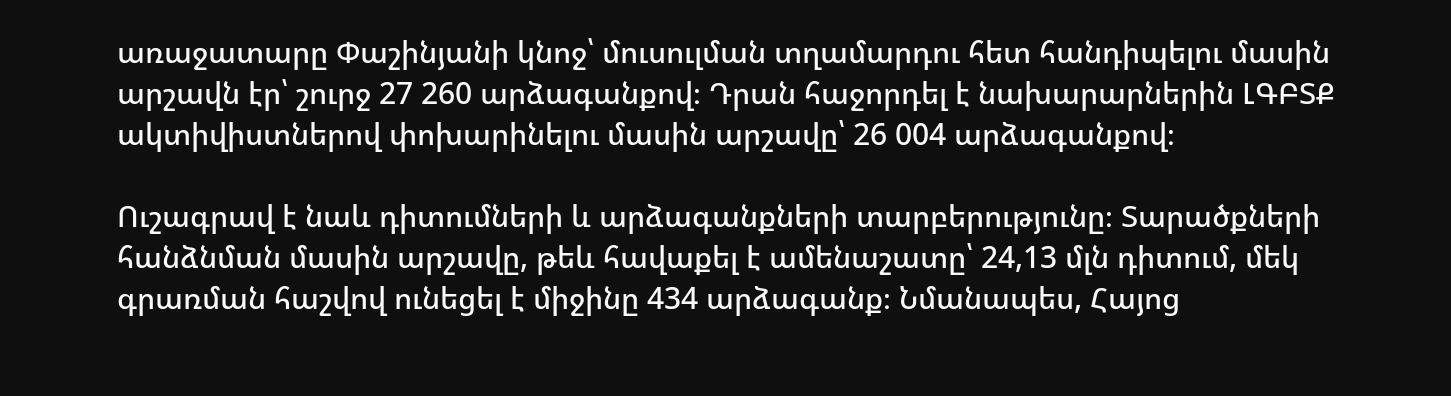առաջատարը Փաշինյանի կնոջ՝ մուսուլման տղամարդու հետ հանդիպելու մասին արշավն էր՝ շուրջ 27 260 արձագանքով։ Դրան հաջորդել է նախարարներին ԼԳԲՏՔ ակտիվիստներով փոխարինելու մասին արշավը՝ 26 004 արձագանքով։

Ուշագրավ է նաև դիտումների և արձագանքների տարբերությունը։ Տարածքների հանձնման մասին արշավը, թեև հավաքել է ամենաշատը՝ 24,13 մլն դիտում, մեկ գրառման հաշվով ունեցել է միջինը 434 արձագանք։ Նմանապես, Հայոց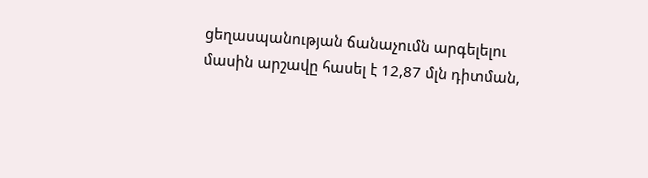ցեղասպանության ճանաչումն արգելելու մասին արշավը հասել է 12,87 մլն դիտման,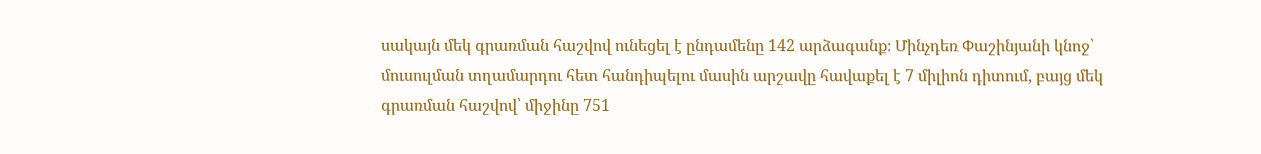սակայն մեկ գրառման հաշվով ունեցել է ընդամենը 142 արձագանք։ Մինչդեռ Փաշինյանի կնոջ՝ մուսուլման տղամարդու հետ հանդիպելու մասին արշավը հավաքել է 7 միլիոն դիտում, բայց մեկ գրառման հաշվով՝ միջինը 751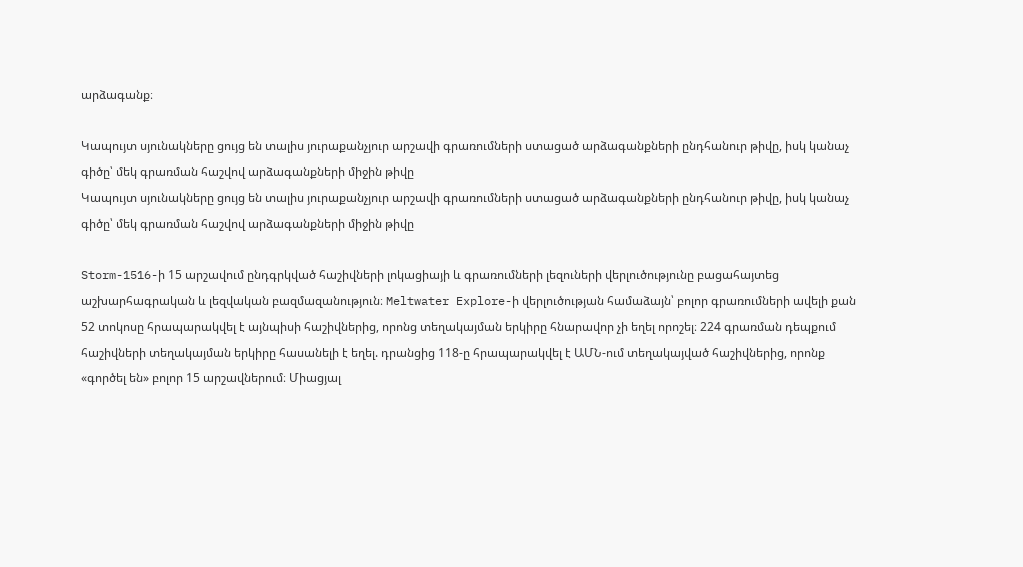արձագանք։

Կապույտ սյունակները ցույց են տալիս յուրաքանչյուր արշավի գրառումների ստացած արձագանքների ընդհանուր թիվը, իսկ կանաչ գիծը՝ մեկ գրառման հաշվով արձագանքների միջին թիվը
Կապույտ սյունակները ցույց են տալիս յուրաքանչյուր արշավի գրառումների ստացած արձագանքների ընդհանուր թիվը, իսկ կանաչ գիծը՝ մեկ գրառման հաշվով արձագանքների միջին թիվը

Storm-1516-ի 15 արշավում ընդգրկված հաշիվների լոկացիայի և գրառումների լեզուների վերլուծությունը բացահայտեց աշխարհագրական և լեզվական բազմազանություն։ Meltwater Explore-ի վերլուծության համաձայն՝ բոլոր գրառումների ավելի քան 52 տոկոսը հրապարակվել է այնպիսի հաշիվներից, որոնց տեղակայման երկիրը հնարավոր չի եղել որոշել։ 224 գրառման դեպքում հաշիվների տեղակայման երկիրը հասանելի է եղել. դրանցից 118-ը հրապարակվել է ԱՄՆ-ում տեղակայված հաշիվներից, որոնք «գործել են» բոլոր 15 արշավներում։ Միացյալ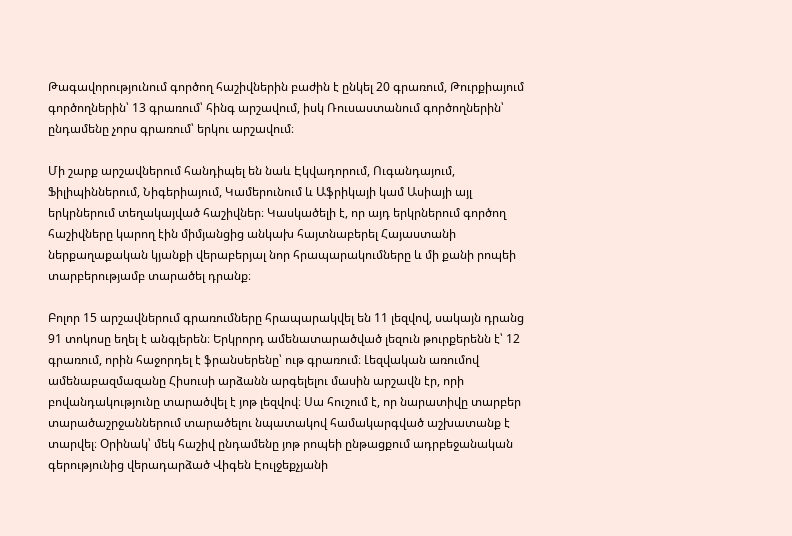Թագավորությունում գործող հաշիվներին բաժին է ընկել 20 գրառում, Թուրքիայում գործողներին՝ 13 գրառում՝ հինգ արշավում, իսկ Ռուսաստանում գործողներին՝ ընդամենը չորս գրառում՝ երկու արշավում։

Մի շարք արշավներում հանդիպել են նաև Էկվադորում, Ուգանդայում, Ֆիլիպիններում, Նիգերիայում, Կամերունում և Աֆրիկայի կամ Ասիայի այլ երկրներում տեղակայված հաշիվներ։ Կասկածելի է, որ այդ երկրներում գործող հաշիվները կարող էին միմյանցից անկախ հայտնաբերել Հայաստանի ներքաղաքական կյանքի վերաբերյալ նոր հրապարակումները և մի քանի րոպեի տարբերությամբ տարածել դրանք։

Բոլոր 15 արշավներում գրառումները հրապարակվել են 11 լեզվով, սակայն դրանց 91 տոկոսը եղել է անգլերեն։ Երկրորդ ամենատարածված լեզուն թուրքերենն է՝ 12 գրառում, որին հաջորդել է ֆրանսերենը՝ ութ գրառում։ Լեզվական առումով ամենաբազմազանը Հիսուսի արձանն արգելելու մասին արշավն էր, որի բովանդակությունը տարածվել է յոթ լեզվով։ Սա հուշում է, որ նարատիվը տարբեր տարածաշրջաններում տարածելու նպատակով համակարգված աշխատանք է տարվել։ Օրինակ՝ մեկ հաշիվ ընդամենը յոթ րոպեի ընթացքում ադրբեջանական գերությունից վերադարձած Վիգեն Էուլջեքչյանի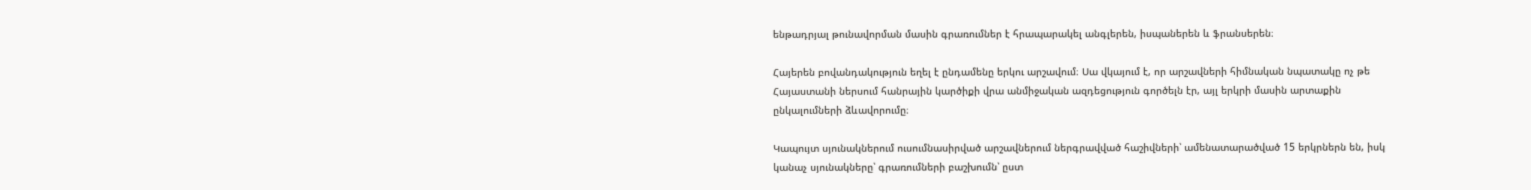ենթադրյալ թունավորման մասին գրառումներ է հրապարակել անգլերեն, իսպաներեն և ֆրանսերեն։

Հայերեն բովանդակություն եղել է ընդամենը երկու արշավում։ Սա վկայում է, որ արշավների հիմնական նպատակը ոչ թե Հայաստանի ներսում հանրային կարծիքի վրա անմիջական ազդեցություն գործելն էր, այլ երկրի մասին արտաքին ընկալումների ձևավորումը։

Կապույտ սյունակներում ուսումնասիրված արշավներում ներգրավված հաշիվների՝ ամենատարածված 15 երկրներն են, իսկ կանաչ սյունակները՝ գրառումների բաշխումն՝ ըստ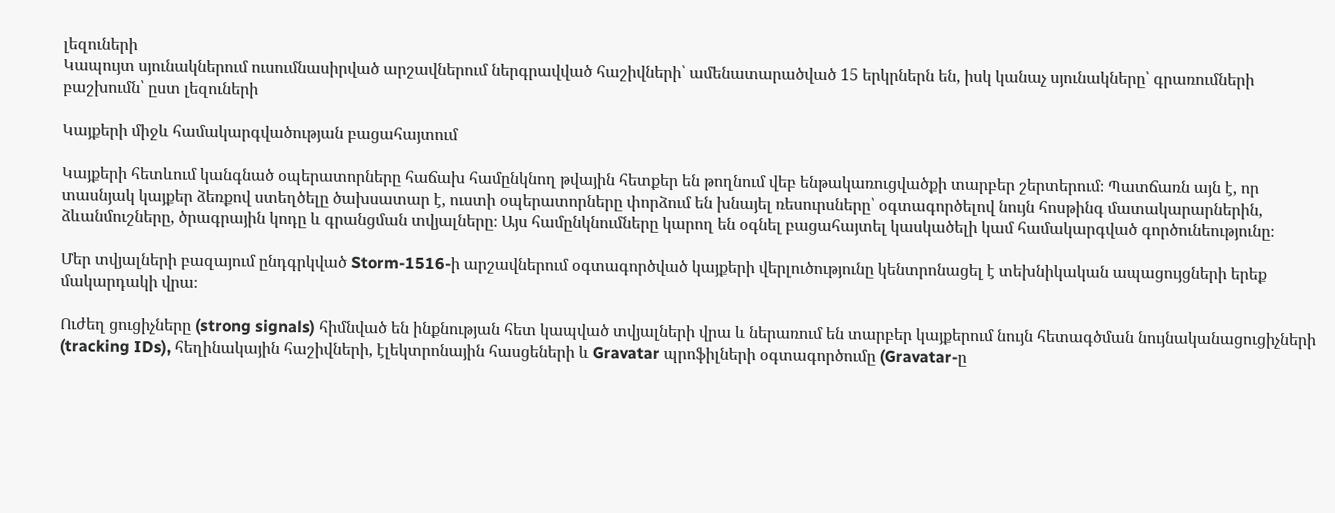լեզուների
Կապույտ սյունակներում ուսումնասիրված արշավներում ներգրավված հաշիվների՝ ամենատարածված 15 երկրներն են, իսկ կանաչ սյունակները՝ գրառումների բաշխումն՝ ըստ լեզուների

Կայքերի միջև համակարգվածության բացահայտում

Կայքերի հետևում կանգնած օպերատորները հաճախ համընկնող թվային հետքեր են թողնում վեբ ենթակառուցվածքի տարբեր շերտերում։ Պատճառն այն է, որ տասնյակ կայքեր ձեռքով ստեղծելը ծախսատար է, ուստի օպերատորները փորձում են խնայել ռեսուրսները՝ օգտագործելով նույն հոսթինգ մատակարարներին, ձևանմուշները, ծրագրային կոդը և գրանցման տվյալները։ Այս համընկնումները կարող են օգնել բացահայտել կասկածելի կամ համակարգված գործունեությունը։

Մեր տվյալների բազայում ընդգրկված Storm-1516-ի արշավներում օգտագործված կայքերի վերլուծությունը կենտրոնացել է տեխնիկական ապացույցների երեք մակարդակի վրա։

Ուժեղ ցուցիչները (strong signals) հիմնված են ինքնության հետ կապված տվյալների վրա և ներառում են տարբեր կայքերում նույն հետագծման նույնականացուցիչների (tracking IDs), հեղինակային հաշիվների, էլեկտրոնային հասցեների և Gravatar պրոֆիլների օգտագործումը (Gravatar-ը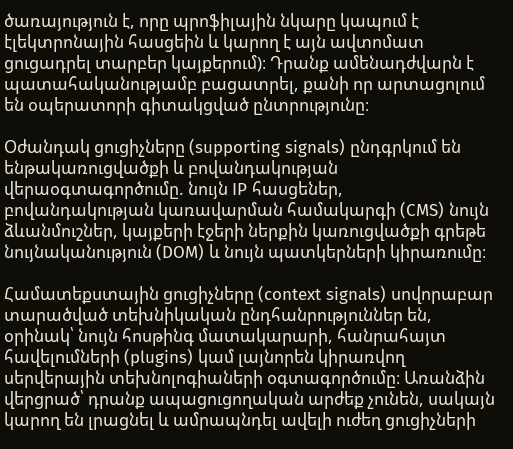ծառայություն է, որը պրոֆիլային նկարը կապում է էլեկտրոնային հասցեին և կարող է այն ավտոմատ ցուցադրել տարբեր կայքերում)։ Դրանք ամենադժվարն է պատահականությամբ բացատրել, քանի որ արտացոլում են օպերատորի գիտակցված ընտրությունը։

Օժանդակ ցուցիչները (supporting signals) ընդգրկում են ենթակառուցվածքի և բովանդակության վերաօգտագործումը. նույն IP հասցեներ, բովանդակության կառավարման համակարգի (CMS) նույն ձևանմուշներ, կայքերի էջերի ներքին կառուցվածքի գրեթե նույնականություն (DOM) և նույն պատկերների կիրառումը։

Համատեքստային ցուցիչները (context signals) սովորաբար տարածված տեխնիկական ընդհանրություններ են, օրինակ՝ նույն հոսթինգ մատակարարի, հանրահայտ հավելումների (plugins) կամ լայնորեն կիրառվող սերվերային տեխնոլոգիաների օգտագործումը։ Առանձին վերցրած՝ դրանք ապացուցողական արժեք չունեն, սակայն կարող են լրացնել և ամրապնդել ավելի ուժեղ ցուցիչների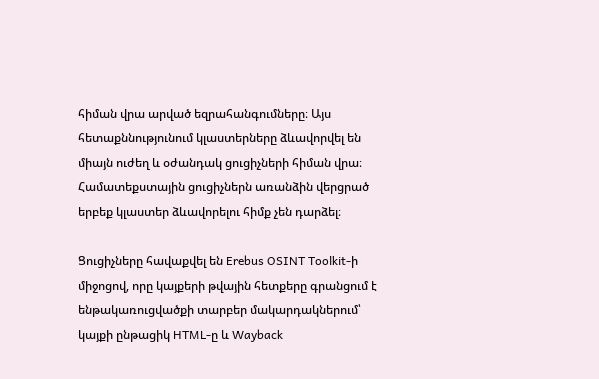հիման վրա արված եզրահանգումները։ Այս հետաքննությունում կլաստերները ձևավորվել են միայն ուժեղ և օժանդակ ցուցիչների հիման վրա։ Համատեքստային ցուցիչներն առանձին վերցրած երբեք կլաստեր ձևավորելու հիմք չեն դարձել։

Ցուցիչները հավաքվել են Erebus OSINT Toolkit-ի միջոցով, որը կայքերի թվային հետքերը գրանցում է ենթակառուցվածքի տարբեր մակարդակներում՝ կայքի ընթացիկ HTML-ը և Wayback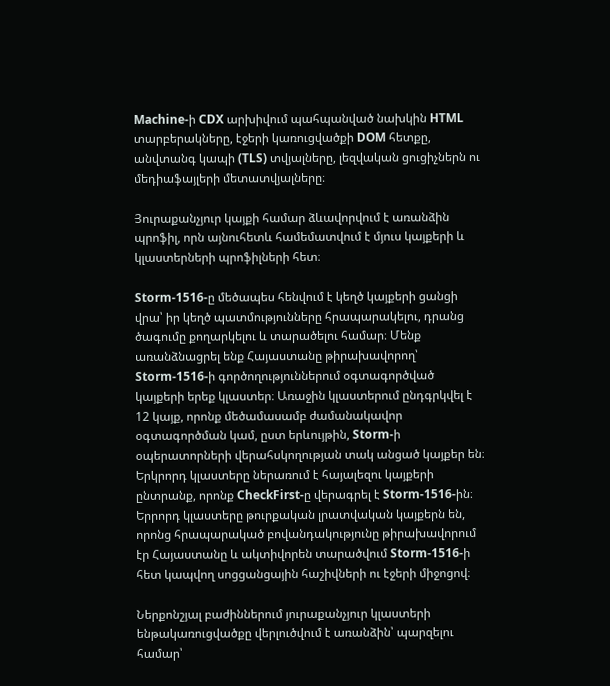Machine-ի CDX արխիվում պահպանված նախկին HTML տարբերակները, էջերի կառուցվածքի DOM հետքը, անվտանգ կապի (TLS) տվյալները, լեզվական ցուցիչներն ու մեդիաֆայլերի մետատվյալները։

Յուրաքանչյուր կայքի համար ձևավորվում է առանձին պրոֆիլ, որն այնուհետև համեմատվում է մյուս կայքերի և կլաստերների պրոֆիլների հետ։

Storm-1516-ը մեծապես հենվում է կեղծ կայքերի ցանցի վրա՝ իր կեղծ պատմությունները հրապարակելու, դրանց ծագումը քողարկելու և տարածելու համար։ Մենք առանձնացրել ենք Հայաստանը թիրախավորող՝ Storm-1516-ի գործողություններում օգտագործված կայքերի երեք կլաստեր։ Առաջին կլաստերում ընդգրկվել է 12 կայք, որոնք մեծամասամբ ժամանակավոր օգտագործման կամ, ըստ երևույթին, Storm-ի օպերատորների վերահսկողության տակ անցած կայքեր են։ Երկրորդ կլաստերը ներառում է հայալեզու կայքերի ընտրանք, որոնք CheckFirst-ը վերագրել է Storm-1516-ին։ Երրորդ կլաստերը թուրքական լրատվական կայքերն են, որոնց հրապարակած բովանդակությունը թիրախավորում էր Հայաստանը և ակտիվորեն տարածվում Storm-1516-ի հետ կապվող սոցցանցային հաշիվների ու էջերի միջոցով։

Ներքոնշյալ բաժիններում յուրաքանչյուր կլաստերի ենթակառուցվածքը վերլուծվում է առանձին՝ պարզելու համար՝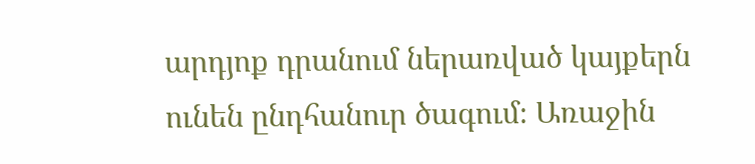արդյոք դրանում ներառված կայքերն ունեն ընդհանուր ծագում։ Առաջին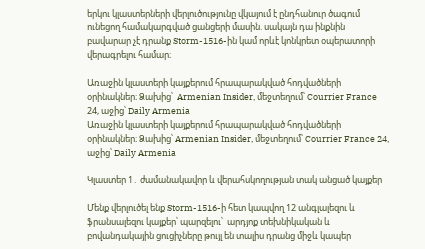երկու կլաստերների վերլուծությունը վկայում է ընդհանուր ծագում ունեցող համակարգված ցանցերի մասին. սակայն դա ինքնին բավարար չէ դրանք Storm-1516-ին կամ որևէ կոնկրետ օպերատորի վերագրելու համար։

Առաջին կլաստերի կայքերում հրապարակված հոդվածների օրինակներ։ Ձախից՝  Armenian Insider, մեջտեղում՝ Courrier France 24, աջից՝ Daily Armenia
Առաջին կլաստերի կայքերում հրապարակված հոդվածների օրինակներ։ Ձախից՝ Armenian Insider, մեջտեղում՝ Courrier France 24, աջից՝ Daily Armenia

Կլաստեր 1․ ժամանակավոր և վերահսկողության տակ անցած կայքեր

Մենք վերլուծել ենք Storm-1516-ի հետ կապվող 12 անգլալեզու և ֆրանսալեզու կայքեր՝ պարզելու՝  արդյոք տեխնիկական և բովանդակային ցուցիչները թույլ են տալիս դրանց միջև կապեր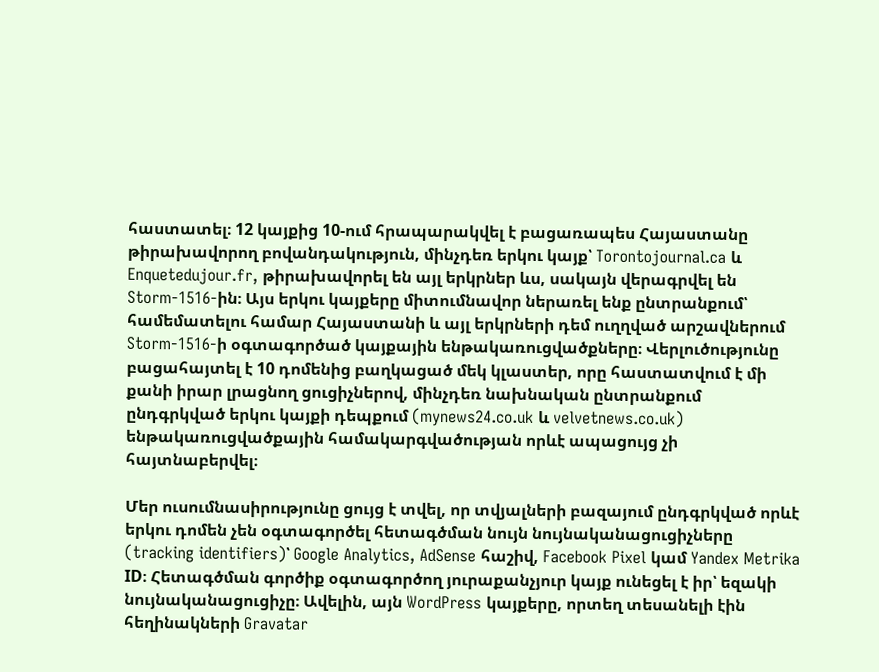հաստատել։ 12 կայքից 10-ում հրապարակվել է բացառապես Հայաստանը թիրախավորող բովանդակություն, մինչդեռ երկու կայք՝ Torontojournal.ca և Enquetedujour.fr, թիրախավորել են այլ երկրներ ևս, սակայն վերագրվել են Storm-1516-ին։ Այս երկու կայքերը միտումնավոր ներառել ենք ընտրանքում՝ համեմատելու համար Հայաստանի և այլ երկրների դեմ ուղղված արշավներում Storm-1516-ի օգտագործած կայքային ենթակառուցվածքները։ Վերլուծությունը բացահայտել է 10 դոմենից բաղկացած մեկ կլաստեր, որը հաստատվում է մի քանի իրար լրացնող ցուցիչներով, մինչդեռ նախնական ընտրանքում ընդգրկված երկու կայքի դեպքում (mynews24.co.uk և velvetnews.co.uk) ենթակառուցվածքային համակարգվածության որևէ ապացույց չի հայտնաբերվել։

Մեր ուսումնասիրությունը ցույց է տվել, որ տվյալների բազայում ընդգրկված որևէ երկու դոմեն չեն օգտագործել հետագծման նույն նույնականացուցիչները  (tracking identifiers)՝ Google Analytics, AdSense հաշիվ, Facebook Pixel կամ Yandex Metrika ID։ Հետագծման գործիք օգտագործող յուրաքանչյուր կայք ունեցել է իր՝ եզակի նույնականացուցիչը։ Ավելին, այն WordPress կայքերը, որտեղ տեսանելի էին հեղինակների Gravatar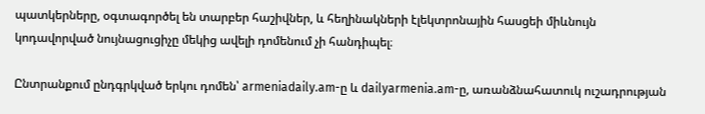պատկերները, օգտագործել են տարբեր հաշիվներ, և հեղինակների էլեկտրոնային հասցեի միևնույն կոդավորված նույնացուցիչը մեկից ավելի դոմենում չի հանդիպել։

Ընտրանքում ընդգրկված երկու դոմեն՝ armeniadaily.am-ը և dailyarmenia.am-ը, առանձնահատուկ ուշադրության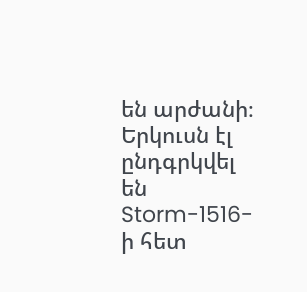են արժանի։ Երկուսն էլ ընդգրկվել են Storm-1516-ի հետ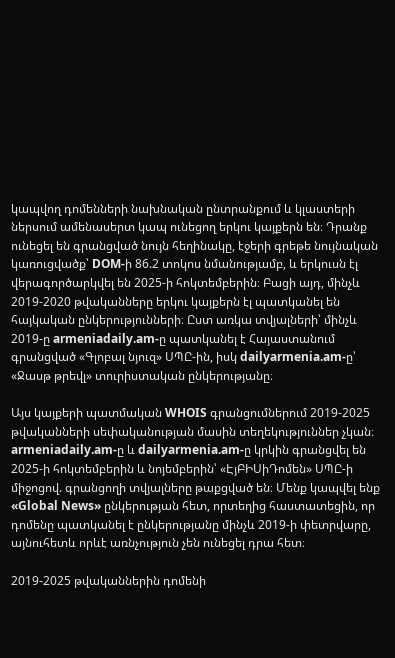կապվող դոմենների նախնական ընտրանքում և կլաստերի ներսում ամենասերտ կապ ունեցող երկու կայքերն են։ Դրանք ունեցել են գրանցված նույն հեղինակը, էջերի գրեթե նույնական կառուցվածք՝ DOM-ի 86.2 տոկոս նմանությամբ, և երկուսն էլ վերագործարկվել են 2025-ի հոկտեմբերին։ Բացի այդ, մինչև 2019-2020 թվականները երկու կայքերն էլ պատկանել են հայկական ընկերությունների։ Ըստ առկա տվյալների՝ մինչև 2019-ը armeniadaily.am-ը պատկանել է Հայաստանում գրանցված «Գլոբալ նյուզ» ՍՊԸ-ին, իսկ dailyarmenia.am-ը՝ «Ջասթ թրեվլ» տուրիստական ընկերությանը։

Այս կայքերի պատմական WHOIS գրանցումներում 2019-2025 թվականների սեփականության մասին տեղեկություններ չկան։ armeniadaily.am-ը և dailyarmenia.am-ը կրկին գրանցվել են 2025-ի հոկտեմբերին և նոյեմբերին՝ «ԷյԲԻՍիԴոմեն» ՍՊԸ-ի միջոցով. գրանցողի տվյալները թաքցված են։ Մենք կապվել ենք «Global News» ընկերության հետ, որտեղից հաստատեցին, որ դոմենը պատկանել է ընկերությանը մինչև 2019-ի փետրվարը, այնուհետև որևէ առնչություն չեն ունեցել դրա հետ։

2019-2025 թվականներին դոմենի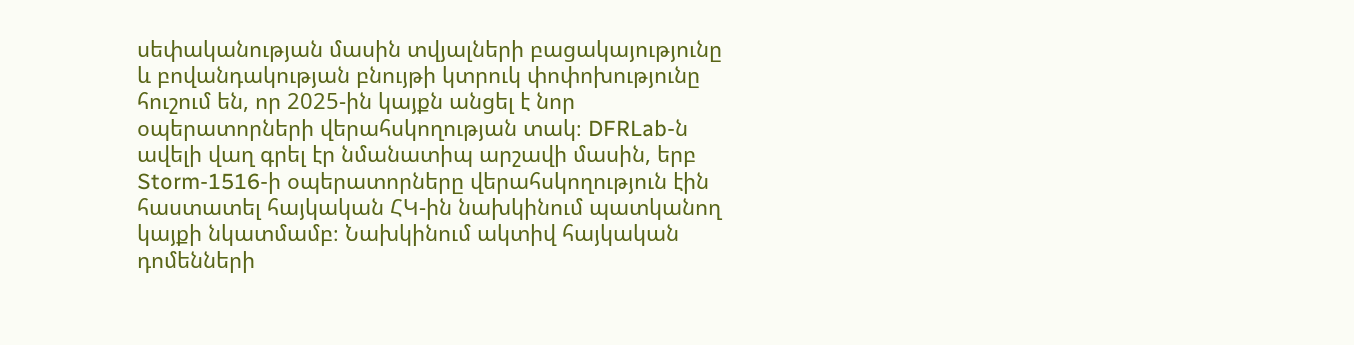սեփականության մասին տվյալների բացակայությունը և բովանդակության բնույթի կտրուկ փոփոխությունը հուշում են, որ 2025-ին կայքն անցել է նոր օպերատորների վերահսկողության տակ։ DFRLab-ն ավելի վաղ գրել էր նմանատիպ արշավի մասին, երբ Storm-1516-ի օպերատորները վերահսկողություն էին հաստատել հայկական ՀԿ-ին նախկինում պատկանող կայքի նկատմամբ։ Նախկինում ակտիվ հայկական դոմենների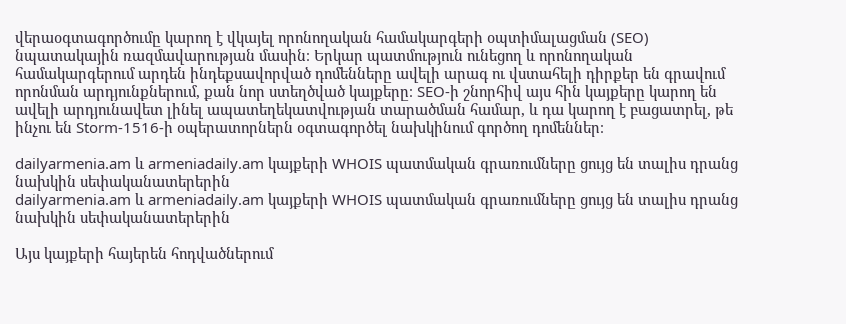վերաօգտագործումը կարող է վկայել որոնողական համակարգերի օպտիմալացման (SEO) նպատակային ռազմավարության մասին։ Երկար պատմություն ունեցող և որոնողական համակարգերում արդեն ինդեքսավորված դոմենները ավելի արագ ու վստահելի դիրքեր են գրավում որոնման արդյունքներում, քան նոր ստեղծված կայքերը։ SEO-ի շնորհիվ այս հին կայքերը կարող են ավելի արդյունավետ լինել ապատեղեկատվության տարածման համար, և դա կարող է բացատրել, թե ինչու են Storm-1516-ի օպերատորներն օգտագործել նախկինում գործող դոմեններ։

dailyarmenia.am և armeniadaily.am կայքերի WHOIS պատմական գրառումները ցույց են տալիս դրանց նախկին սեփականատերերին
dailyarmenia.am և armeniadaily.am կայքերի WHOIS պատմական գրառումները ցույց են տալիս դրանց նախկին սեփականատերերին

Այս կայքերի հայերեն հոդվածներում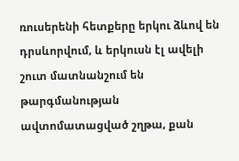ռուսերենի հետքերը երկու ձևով են դրսևորվում, և երկուսն էլ ավելի շուտ մատնանշում են թարգմանության ավտոմատացված շղթա, քան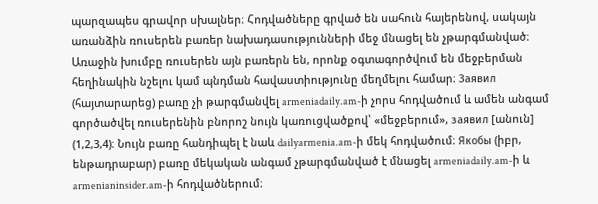պարզապես գրավոր սխալներ։ Հոդվածները գրված են սահուն հայերենով, սակայն առանձին ռուսերեն բառեր նախադասությունների մեջ մնացել են չթարգմանված։ Առաջին խումբը ռուսերեն այն բառերն են, որոնք օգտագործվում են մեջբերման հեղինակին նշելու կամ պնդման հավաստիությունը մեղմելու համար։ Заявил (հայտարարեց) բառը չի թարգմանվել armeniadaily.am-ի չորս հոդվածում և ամեն անգամ գործածվել ռուսերենին բնորոշ նույն կառուցվածքով՝ «մեջբերում», заявил [անուն] (1,2,3,4)։ Նույն բառը հանդիպել է նաև dailyarmenia.am-ի մեկ հոդվածում։ Якобы (իբր, ենթադրաբար) բառը մեկական անգամ չթարգմանված է մնացել armeniadaily.am-ի և armenianinsider.am-ի հոդվածներում։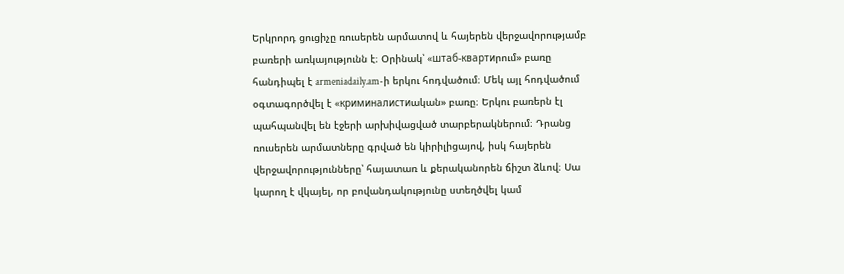Երկրորդ ցուցիչը ռուսերեն արմատով և հայերեն վերջավորությամբ բառերի առկայությունն է։ Օրինակ՝ «штаб-квартиրում» բառը հանդիպել է armeniadaily.am-ի երկու հոդվածում։ Մեկ այլ հոդվածում օգտագործվել է «криминалистиական» բառը։ Երկու բառերն էլ պահպանվել են էջերի արխիվացված տարբերակներում։ Դրանց ռուսերեն արմատները գրված են կիրիլիցայով, իսկ հայերեն վերջավորությունները՝ հայատառ և քերականորեն ճիշտ ձևով։ Սա կարող է վկայել, որ բովանդակությունը ստեղծվել կամ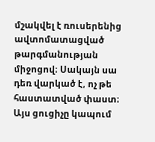մշակվել է ռուսերենից ավտոմատացված թարգմանության միջոցով։ Սակայն սա դեռ վարկած է, ոչ թե հաստատված փաստ։ Այս ցուցիչը կապում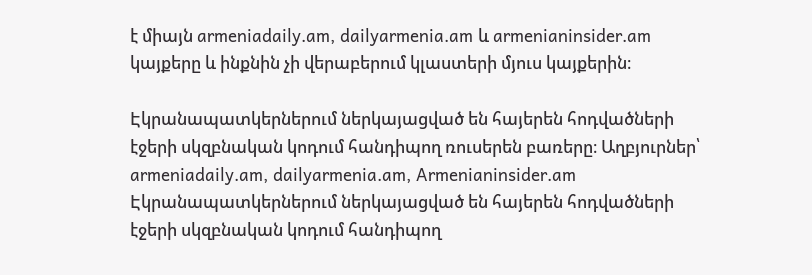է միայն armeniadaily.am, dailyarmenia.am և armenianinsider.am կայքերը և ինքնին չի վերաբերում կլաստերի մյուս կայքերին։

Էկրանապատկերներում ներկայացված են հայերեն հոդվածների էջերի սկզբնական կոդում հանդիպող ռուսերեն բառերը։ Աղբյուրներ՝ armeniadaily.am, dailyarmenia.am, Armenianinsider.am
Էկրանապատկերներում ներկայացված են հայերեն հոդվածների էջերի սկզբնական կոդում հանդիպող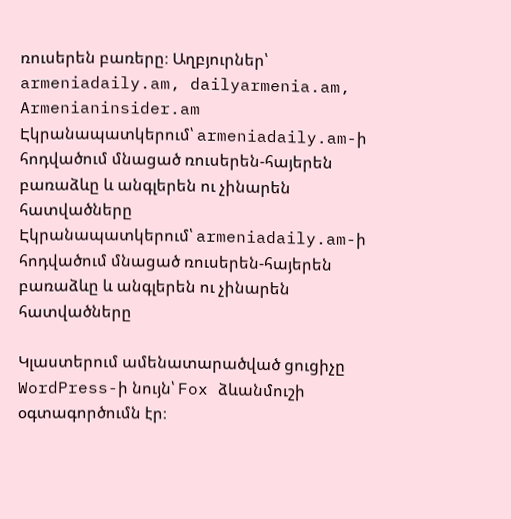ռուսերեն բառերը։ Աղբյուրներ՝ armeniadaily.am, dailyarmenia.am, Armenianinsider.am
Էկրանապատկերում՝ armeniadaily.am-ի հոդվածում մնացած ռուսերեն-հայերեն բառաձևը և անգլերեն ու չինարեն հատվածները
Էկրանապատկերում՝ armeniadaily.am-ի հոդվածում մնացած ռուսերեն-հայերեն բառաձևը և անգլերեն ու չինարեն հատվածները

Կլաստերում ամենատարածված ցուցիչը WordPress-ի նույն՝ Fox ձևանմուշի օգտագործումն էր։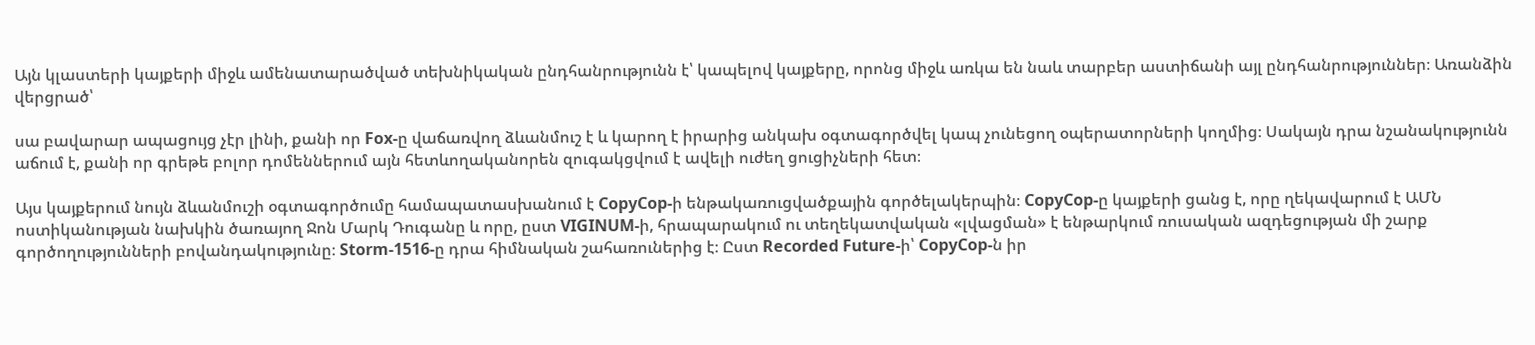Այն կլաստերի կայքերի միջև ամենատարածված տեխնիկական ընդհանրությունն է՝ կապելով կայքերը, որոնց միջև առկա են նաև տարբեր աստիճանի այլ ընդհանրություններ։ Առանձին վերցրած՝

սա բավարար ապացույց չէր լինի, քանի որ Fox-ը վաճառվող ձևանմուշ է և կարող է իրարից անկախ օգտագործվել կապ չունեցող օպերատորների կողմից։ Սակայն դրա նշանակությունն աճում է, քանի որ գրեթե բոլոր դոմեններում այն հետևողականորեն զուգակցվում է ավելի ուժեղ ցուցիչների հետ։

Այս կայքերում նույն ձևանմուշի օգտագործումը համապատասխանում է CopyCop-ի ենթակառուցվածքային գործելակերպին։ CopyCop-ը կայքերի ցանց է, որը ղեկավարում է ԱՄՆ ոստիկանության նախկին ծառայող Ջոն Մարկ Դուգանը և որը, ըստ VIGINUM-ի, հրապարակում ու տեղեկատվական «լվացման» է ենթարկում ռուսական ազդեցության մի շարք գործողությունների բովանդակությունը։ Storm-1516-ը դրա հիմնական շահառուներից է։ Ըստ Recorded Future-ի՝ CopyCop-ն իր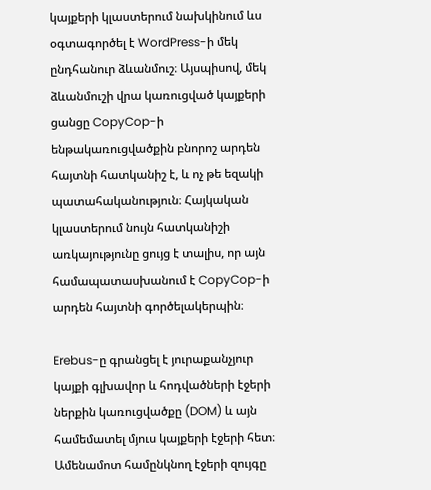կայքերի կլաստերում նախկինում ևս օգտագործել է WordPress-ի մեկ ընդհանուր ձևանմուշ։ Այսպիսով, մեկ ձևանմուշի վրա կառուցված կայքերի ցանցը CopyCop-ի ենթակառուցվածքին բնորոշ արդեն հայտնի հատկանիշ է, և ոչ թե եզակի պատահականություն։ Հայկական կլաստերում նույն հատկանիշի առկայությունը ցույց է տալիս, որ այն համապատասխանում է CopyCop-ի արդեն հայտնի գործելակերպին։

Erebus-ը գրանցել է յուրաքանչյուր կայքի գլխավոր և հոդվածների էջերի ներքին կառուցվածքը (DOM) և այն համեմատել մյուս կայքերի էջերի հետ։ Ամենամոտ համընկնող էջերի զույգը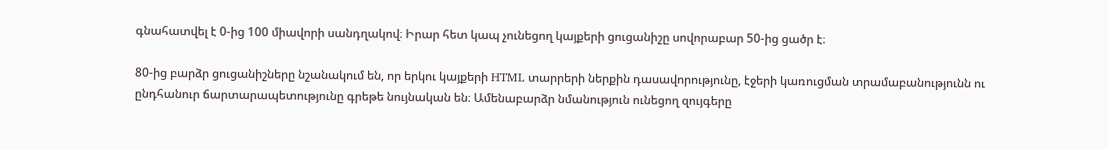գնահատվել է 0-ից 100 միավորի սանդղակով։ Իրար հետ կապ չունեցող կայքերի ցուցանիշը սովորաբար 50-ից ցածր է։

80-ից բարձր ցուցանիշները նշանակում են, որ երկու կայքերի HTML տարրերի ներքին դասավորությունը, էջերի կառուցման տրամաբանությունն ու ընդհանուր ճարտարապետությունը գրեթե նույնական են։ Ամենաբարձր նմանություն ունեցող զույգերը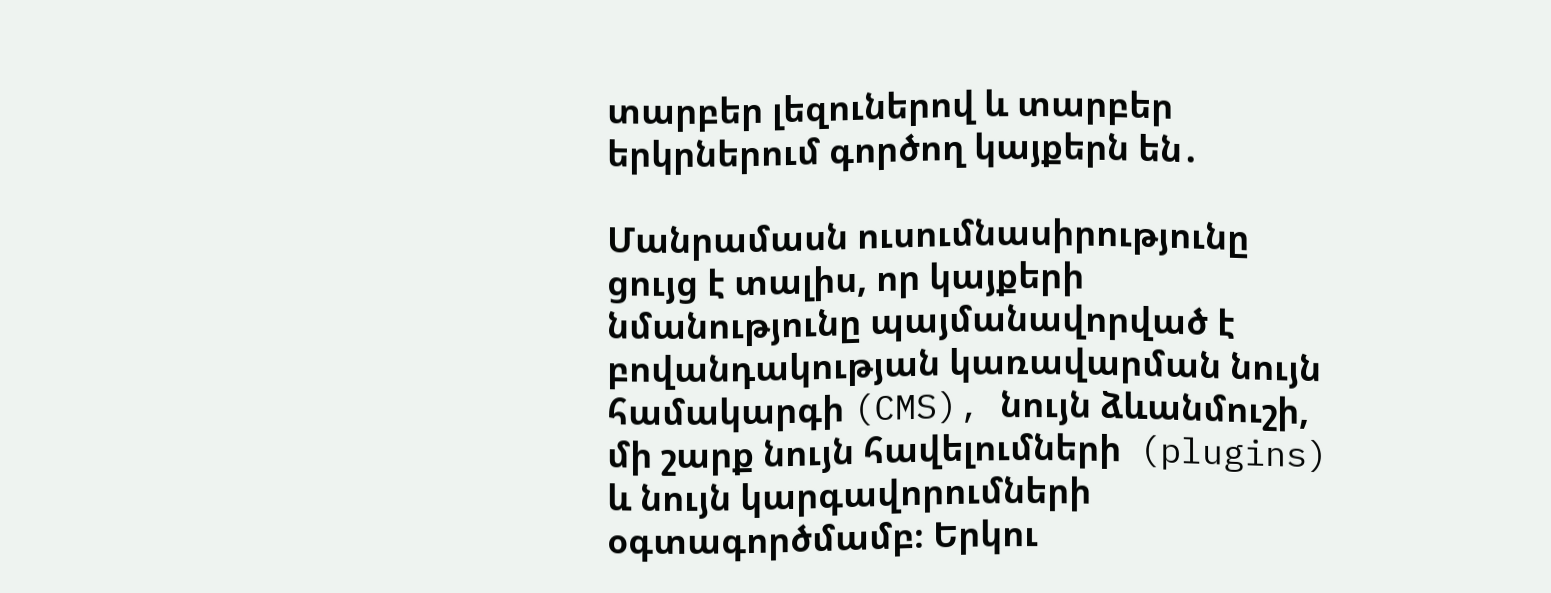տարբեր լեզուներով և տարբեր երկրներում գործող կայքերն են․

Մանրամասն ուսումնասիրությունը ցույց է տալիս, որ կայքերի նմանությունը պայմանավորված է բովանդակության կառավարման նույն համակարգի (CMS), նույն ձևանմուշի, մի շարք նույն հավելումների  (plugins) և նույն կարգավորումների օգտագործմամբ։ Երկու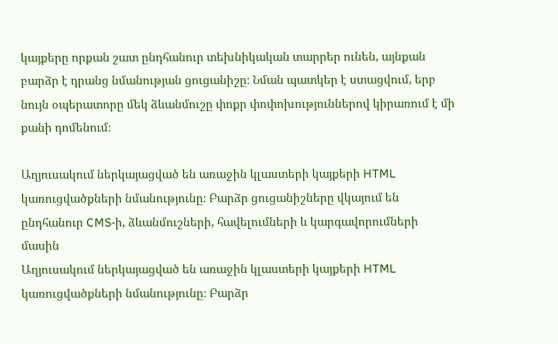կայքերը որքան շատ ընդհանուր տեխնիկական տարրեր ունեն, այնքան բարձր է դրանց նմանության ցուցանիշը։ Նման պատկեր է ստացվում, երբ նույն օպերատորը մեկ ձևանմուշը փոքր փոփոխություններով կիրառում է մի քանի դոմենում։

Աղյուսակում ներկայացված են առաջին կլաստերի կայքերի HTML կառուցվածքների նմանությունը։ Բարձր ցուցանիշները վկայում են ընդհանուր CMS-ի, ձևանմուշների, հավելումների և կարգավորումների մասին
Աղյուսակում ներկայացված են առաջին կլաստերի կայքերի HTML կառուցվածքների նմանությունը։ Բարձր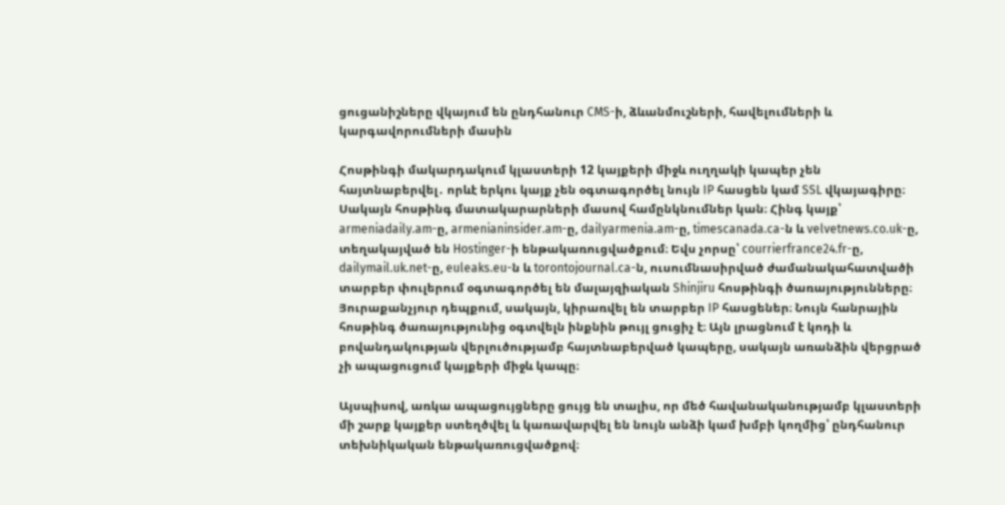ցուցանիշները վկայում են ընդհանուր CMS-ի, ձևանմուշների, հավելումների և կարգավորումների մասին

Հոսթինգի մակարդակում կլաստերի 12 կայքերի միջև ուղղակի կապեր չեն հայտնաբերվել․ որևէ երկու կայք չեն օգտագործել նույն IP հասցեն կամ SSL վկայագիրը։ Սակայն հոսթինգ մատակարարների մասով համընկնումներ կան։ Հինգ կայք՝ armeniadaily.am-ը, armenianinsider.am-ը, dailyarmenia.am-ը, timescanada.ca-ն և velvetnews.co.uk-ը, տեղակայված են Hostinger-ի ենթակառուցվածքում։ Եվս չորսը՝ courrierfrance24.fr-ը, dailymail.uk.net-ը, euleaks.eu-ն և torontojournal.ca-ն, ուսումնասիրված ժամանակահատվածի տարբեր փուլերում օգտագործել են մալայզիական Shinjiru հոսթինգի ծառայությունները։ Յուրաքանչյուր դեպքում, սակայն, կիրառվել են տարբեր IP հասցեներ։ Նույն հանրային հոսթինգ ծառայությունից օգտվելն ինքնին թույլ ցուցիչ է։ Այն լրացնում է կոդի և բովանդակության վերլուծությամբ հայտնաբերված կապերը, սակայն առանձին վերցրած չի ապացուցում կայքերի միջև կապը։

Այսպիսով, առկա ապացույցները ցույց են տալիս, որ մեծ հավանականությամբ կլաստերի մի շարք կայքեր ստեղծվել և կառավարվել են նույն անձի կամ խմբի կողմից՝ ընդհանուր տեխնիկական ենթակառուցվածքով։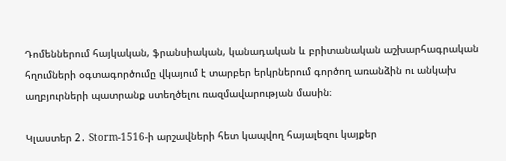Դոմեններում հայկական, ֆրանսիական, կանադական և բրիտանական աշխարհագրական հղումների օգտագործումը վկայում է տարբեր երկրներում գործող առանձին ու անկախ աղբյուրների պատրանք ստեղծելու ռազմավարության մասին։

Կլաստեր 2․ Storm-1516-ի արշավների հետ կապվող հայալեզու կայքեր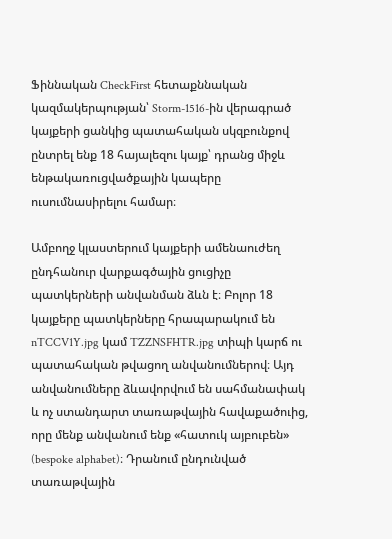Ֆիննական CheckFirst հետաքննական կազմակերպության՝ Storm-1516-ին վերագրած կայքերի ցանկից պատահական սկզբունքով ընտրել ենք 18 հայալեզու կայք՝ դրանց միջև ենթակառուցվածքային կապերը ուսումնասիրելու համար։

Ամբողջ կլաստերում կայքերի ամենաուժեղ ընդհանուր վարքագծային ցուցիչը պատկերների անվանման ձևն է։ Բոլոր 18 կայքերը պատկերները հրապարակում են nTCCV1Y.jpg կամ TZZNSFHTR.jpg տիպի կարճ ու պատահական թվացող անվանումներով։ Այդ անվանումները ձևավորվում են սահմանափակ և ոչ ստանդարտ տառաթվային հավաքածուից, որը մենք անվանում ենք «հատուկ այբուբեն» (bespoke alphabet)։ Դրանում ընդունված տառաթվային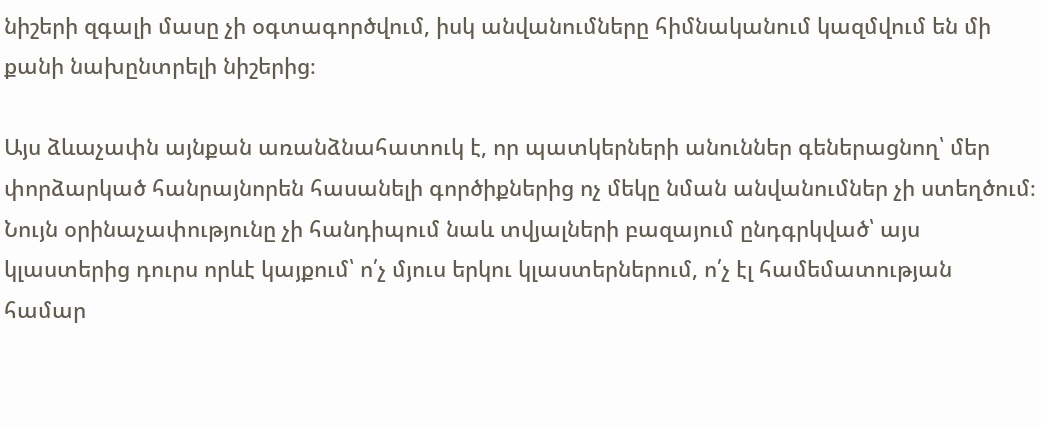նիշերի զգալի մասը չի օգտագործվում, իսկ անվանումները հիմնականում կազմվում են մի քանի նախընտրելի նիշերից։

Այս ձևաչափն այնքան առանձնահատուկ է, որ պատկերների անուններ գեներացնող՝ մեր փորձարկած հանրայնորեն հասանելի գործիքներից ոչ մեկը նման անվանումներ չի ստեղծում։ Նույն օրինաչափությունը չի հանդիպում նաև տվյալների բազայում ընդգրկված՝ այս կլաստերից դուրս որևէ կայքում՝ ո՛չ մյուս երկու կլաստերներում, ո՛չ էլ համեմատության համար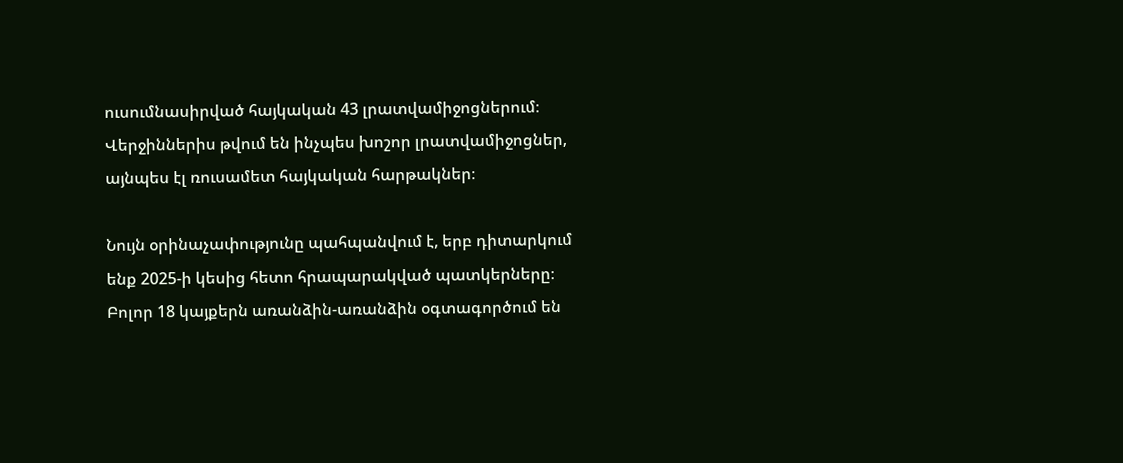ուսումնասիրված հայկական 43 լրատվամիջոցներում։ Վերջիններիս թվում են ինչպես խոշոր լրատվամիջոցներ, այնպես էլ ռուսամետ հայկական հարթակներ։

Նույն օրինաչափությունը պահպանվում է, երբ դիտարկում ենք 2025-ի կեսից հետո հրապարակված պատկերները։ Բոլոր 18 կայքերն առանձին-առանձին օգտագործում են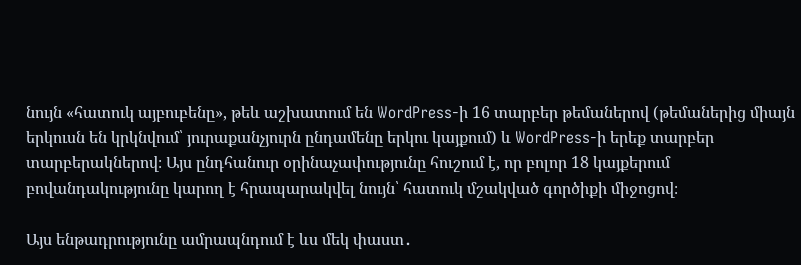նույն «հատուկ այբուբենը», թեև աշխատում են WordPress-ի 16 տարբեր թեմաներով (թեմաներից միայն երկուսն են կրկնվում՝ յուրաքանչյուրն ընդամենը երկու կայքում) և WordPress-ի երեք տարբեր տարբերակներով։ Այս ընդհանուր օրինաչափությունը հուշում է, որ բոլոր 18 կայքերում բովանդակությունը կարող է հրապարակվել նույն՝ հատուկ մշակված գործիքի միջոցով։

Այս ենթադրությունը ամրապնդում է ևս մեկ փաստ․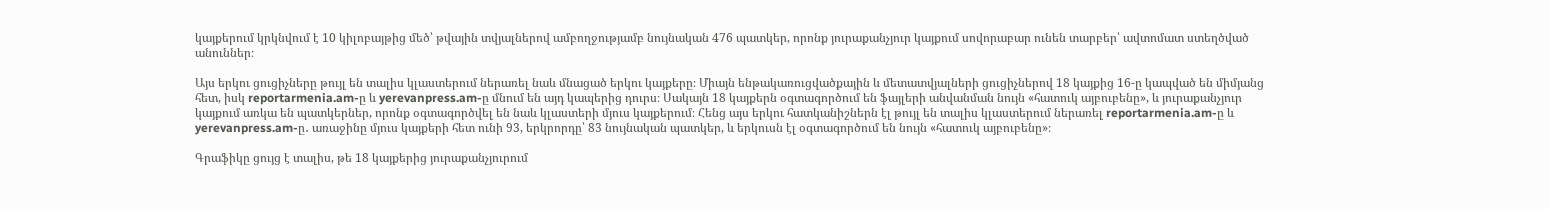կայքերում կրկնվում է 10 կիլոբայթից մեծ՝ թվային տվյալներով ամբողջությամբ նույնական 476 պատկեր, որոնք յուրաքանչյուր կայքում սովորաբար ունեն տարբեր՝ ավտոմատ ստեղծված անուններ։

Այս երկու ցուցիչները թույլ են տալիս կլաստերում ներառել նաև մնացած երկու կայքերը։ Միայն ենթակառուցվածքային և մետատվյալների ցուցիչներով 18 կայքից 16-ը կապված են միմյանց հետ, իսկ reportarmenia.am-ը և yerevanpress.am-ը մնում են այդ կապերից դուրս։ Սակայն 18 կայքերն օգտագործում են ֆայլերի անվանման նույն «հատուկ այբուբենը», և յուրաքանչյուր կայքում առկա են պատկերներ, որոնք օգտագործվել են նաև կլաստերի մյուս կայքերում։ Հենց այս երկու հատկանիշներն էլ թույլ են տալիս կլաստերում ներառել reportarmenia.am-ը և yerevanpress.am-ը․ առաջինը մյուս կայքերի հետ ունի 93, երկրորդը՝ 83 նույնական պատկեր, և երկուսն էլ օգտագործում են նույն «հատուկ այբուբենը»։

Գրաֆիկը ցույց է տալիս, թե 18 կայքերից յուրաքանչյուրում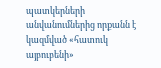պատկերների անվանումներից որքանն է կազմված «հատուկ այբուբենի»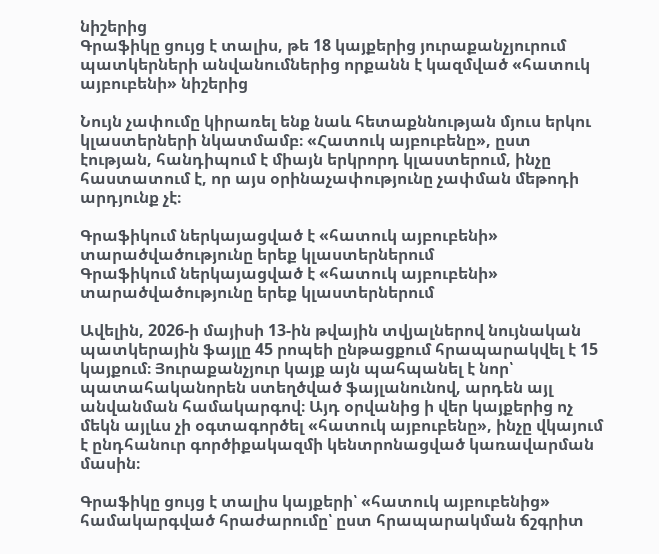նիշերից
Գրաֆիկը ցույց է տալիս, թե 18 կայքերից յուրաքանչյուրում պատկերների անվանումներից որքանն է կազմված «հատուկ այբուբենի» նիշերից

Նույն չափումը կիրառել ենք նաև հետաքննության մյուս երկու կլաստերների նկատմամբ։ «Հատուկ այբուբենը», ըստ էության, հանդիպում է միայն երկրորդ կլաստերում, ինչը հաստատում է, որ այս օրինաչափությունը չափման մեթոդի արդյունք չէ։

Գրաֆիկում ներկայացված է «հատուկ այբուբենի» տարածվածությունը երեք կլաստերներում
Գրաֆիկում ներկայացված է «հատուկ այբուբենի» տարածվածությունը երեք կլաստերներում

Ավելին, 2026-ի մայիսի 13-ին թվային տվյալներով նույնական պատկերային ֆայլը 45 րոպեի ընթացքում հրապարակվել է 15 կայքում։ Յուրաքանչյուր կայք այն պահպանել է նոր՝ պատահականորեն ստեղծված ֆայլանունով, արդեն այլ անվանման համակարգով։ Այդ օրվանից ի վեր կայքերից ոչ մեկն այլևս չի օգտագործել «հատուկ այբուբենը», ինչը վկայում է ընդհանուր գործիքակազմի կենտրոնացված կառավարման մասին։

Գրաֆիկը ցույց է տալիս կայքերի՝ «հատուկ այբուբենից» համակարգված հրաժարումը՝ ըստ հրապարակման ճշգրիտ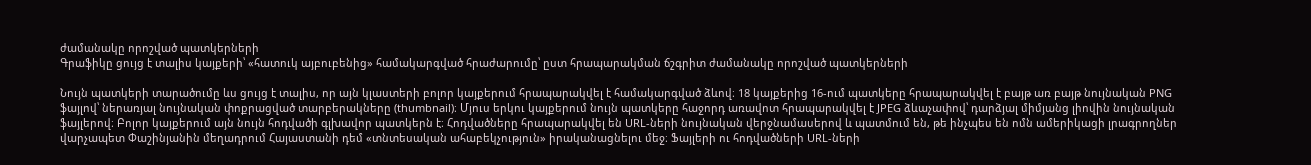ժամանակը որոշված պատկերների
Գրաֆիկը ցույց է տալիս կայքերի՝ «հատուկ այբուբենից» համակարգված հրաժարումը՝ ըստ հրապարակման ճշգրիտ ժամանակը որոշված պատկերների

Նույն պատկերի տարածումը ևս ցույց է տալիս, որ այն կլաստերի բոլոր կայքերում հրապարակվել է համակարգված ձևով։ 18 կայքերից 16-ում պատկերը հրապարակվել է բայթ առ բայթ նույնական PNG ֆայլով՝ ներառյալ նույնական փոքրացված տարբերակները (thumbnail)։ Մյուս երկու կայքերում նույն պատկերը հաջորդ առավոտ հրապարակվել է JPEG ձևաչափով՝ դարձյալ միմյանց լիովին նույնական ֆայլերով։ Բոլոր կայքերում այն նույն հոդվածի գլխավոր պատկերն է։ Հոդվածները հրապարակվել են URL-ների նույնական վերջնամասերով և պատմում են, թե ինչպես են ոմն ամերիկացի լրագրողներ վարչապետ Փաշինյանին մեղադրում Հայաստանի դեմ «տնտեսական ահաբեկչություն» իրականացնելու մեջ։ Ֆայլերի ու հոդվածների URL-ների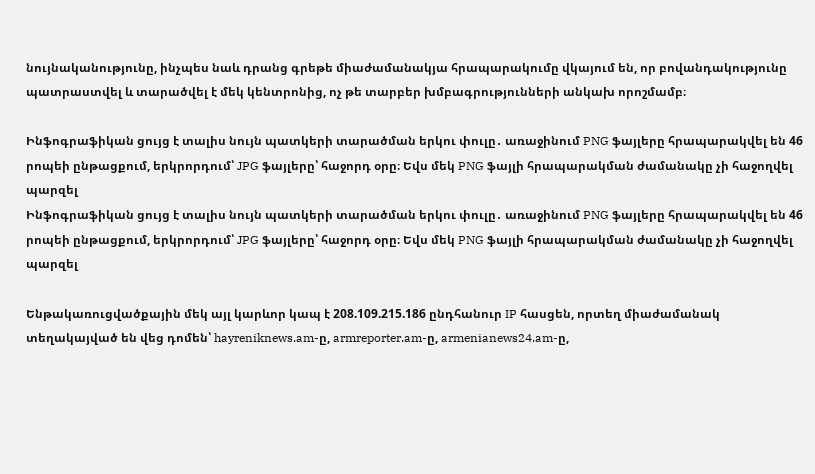նույնականությունը, ինչպես նաև դրանց գրեթե միաժամանակյա հրապարակումը վկայում են, որ բովանդակությունը պատրաստվել և տարածվել է մեկ կենտրոնից, ոչ թե տարբեր խմբագրությունների անկախ որոշմամբ։

Ինֆոգրաֆիկան ցույց է տալիս նույն պատկերի տարածման երկու փուլը․ առաջինում PNG ֆայլերը հրապարակվել են 46 րոպեի ընթացքում, երկրորդում՝ JPG ֆայլերը՝ հաջորդ օրը։ Եվս մեկ PNG ֆայլի հրապարակման ժամանակը չի հաջողվել պարզել
Ինֆոգրաֆիկան ցույց է տալիս նույն պատկերի տարածման երկու փուլը․ առաջինում PNG ֆայլերը հրապարակվել են 46 րոպեի ընթացքում, երկրորդում՝ JPG ֆայլերը՝ հաջորդ օրը։ Եվս մեկ PNG ֆայլի հրապարակման ժամանակը չի հաջողվել պարզել

Ենթակառուցվածքային մեկ այլ կարևոր կապ է 208.109.215.186 ընդհանուր IP հասցեն, որտեղ միաժամանակ տեղակայված են վեց դոմեն՝ hayreniknews.am-ը, armreporter.am-ը, armenianews24.am-ը,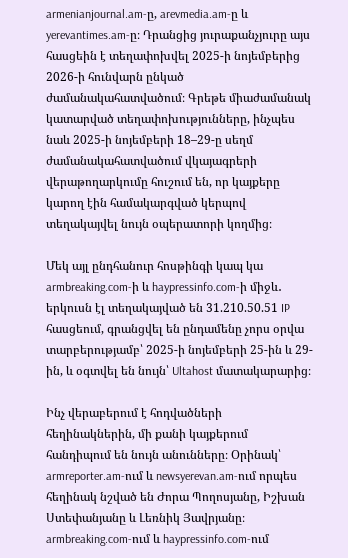armenianjournal.am-ը, arevmedia.am-ը և yerevantimes.am-ը։ Դրանցից յուրաքանչյուրը այս հասցեին է տեղափոխվել 2025-ի նոյեմբերից 2026-ի հունվարն ընկած ժամանակահատվածում։ Գրեթե միաժամանակ կատարված տեղափոխությունները, ինչպես նաև 2025-ի նոյեմբերի 18–29-ը սեղմ ժամանակահատվածում վկայագրերի վերաթողարկումը հուշում են, որ կայքերը կարող էին համակարգված կերպով տեղակայվել նույն օպերատորի կողմից։

Մեկ այլ ընդհանուր հոսթինգի կապ կա armbreaking.com-ի և haypressinfo.com-ի միջև․ երկուսն էլ տեղակայված են 31.210.50.51 IP հասցեում, գրանցվել են ընդամենը չորս օրվա տարբերությամբ՝ 2025-ի նոյեմբերի 25-ին և 29-ին, և օգտվել են նույն՝ Ultahost մատակարարից։

Ինչ վերաբերում է հոդվածների հեղինակներին, մի քանի կայքերում հանդիպում են նույն անունները։ Օրինակ՝ armreporter.am-ում և newsyerevan.am-ում որպես հեղինակ նշված են Ժորա Պողոսյանը, Իշխան Ստեփանյանը և Լեռնիկ Յավրյանը։ armbreaking.com-ում և haypressinfo.com-ում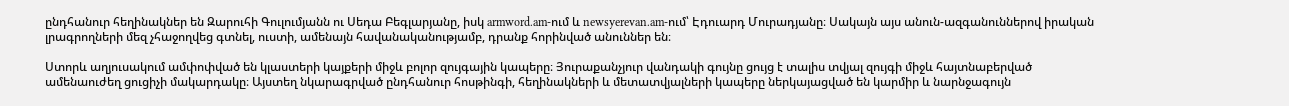ընդհանուր հեղինակներ են Զարուհի Գուլումյանն ու Սեդա Բեգլարյանը, իսկ armword.am-ում և newsyerevan.am-ում՝ Էդուարդ Մուրադյանը։ Սակայն այս անուն-ազգանուններով իրական լրագրողների մեզ չհաջողվեց գտնել, ուստի, ամենայն հավանականությամբ, դրանք հորինված անուններ են։

Ստորև աղյուսակում ամփոփված են կլաստերի կայքերի միջև բոլոր զույգային կապերը։ Յուրաքանչյուր վանդակի գույնը ցույց է տալիս տվյալ զույգի միջև հայտնաբերված ամենաուժեղ ցուցիչի մակարդակը։ Այստեղ նկարագրված ընդհանուր հոսթինգի, հեղինակների և մետատվյալների կապերը ներկայացված են կարմիր և նարնջագույն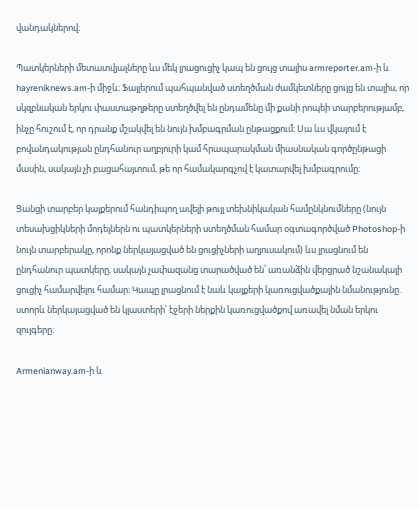վանդակներով։

Պատկերների մետատվյալները ևս մեկ լրացուցիչ կապ են ցույց տալիս armreporter.am-ի և hayreniknews.am-ի միջև։ Ֆայլերում պահպանված ստեղծման ժամկետները ցույց են տալիս, որ սկզբնական երկու փաստաթղթերը ստեղծվել են ընդամենը մի քանի րոպեի տարբերությամբ, ինչը հուշում է, որ դրանք մշակվել են նույն խմբագրման ընթացքում։ Սա ևս վկայում է բովանդակության ընդհանուր աղբյուրի կամ հրապարակման միասնական գործընթացի մասին, սակայն չի բացահայտում, թե որ համակարգչով է կատարվել խմբագրումը։

Ցանցի տարբեր կայքերում հանդիպող ավելի թույլ տեխնիկական համընկնումները (նույն տեսախցիկների մոդելներն ու պատկերների ստեղծման համար օգտագործված Photoshop-ի նույն տարբերակը, որոնք ներկայացված են ցուցիչների աղյուսակում) ևս լրացնում են ընդհանուր պատկերը, սակայն չափազանց տարածված են՝ առանձին վերցրած նշանակալի ցուցիչ համարվելու համար։ Կապը լրացնում է նաև կայքերի կառուցվածքային նմանությունը․ ստորև ներկայացված են կլաստերի՝ էջերի ներքին կառուցվածքով առավել նման երկու զույգերը։

Armenianway.am-ի և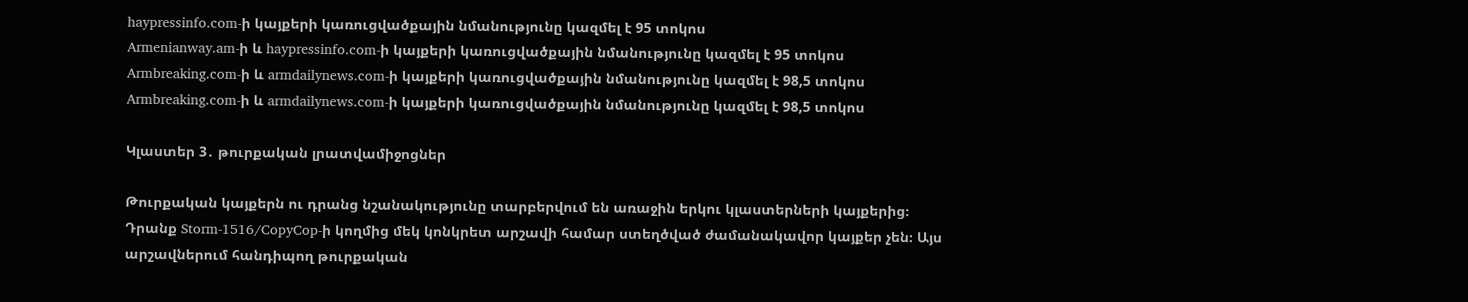haypressinfo.com-ի կայքերի կառուցվածքային նմանությունը կազմել է 95 տոկոս
Armenianway.am-ի և haypressinfo.com-ի կայքերի կառուցվածքային նմանությունը կազմել է 95 տոկոս
Armbreaking.com-ի և armdailynews.com-ի կայքերի կառուցվածքային նմանությունը կազմել է 98,5 տոկոս
Armbreaking.com-ի և armdailynews.com-ի կայքերի կառուցվածքային նմանությունը կազմել է 98,5 տոկոս

Կլաստեր 3․ թուրքական լրատվամիջոցներ

Թուրքական կայքերն ու դրանց նշանակությունը տարբերվում են առաջին երկու կլաստերների կայքերից։ Դրանք Storm-1516/CopyCop-ի կողմից մեկ կոնկրետ արշավի համար ստեղծված ժամանակավոր կայքեր չեն։ Այս արշավներում հանդիպող թուրքական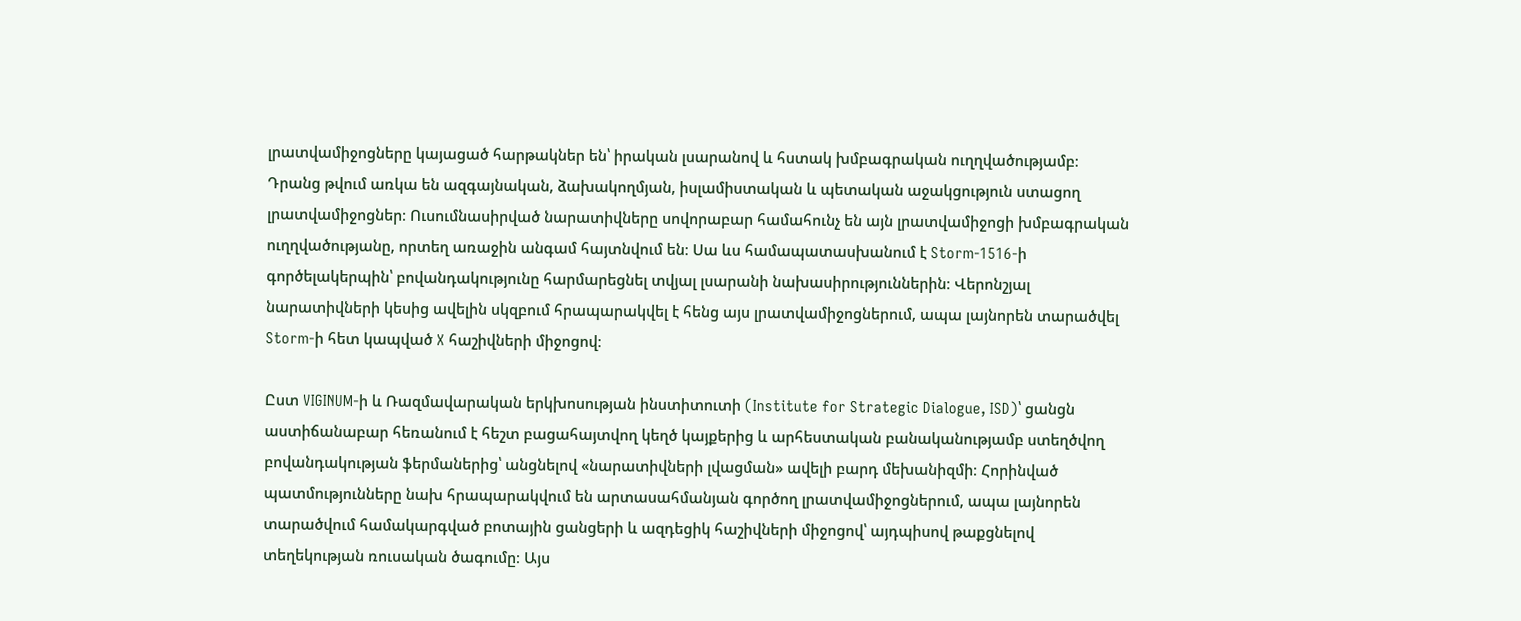լրատվամիջոցները կայացած հարթակներ են՝ իրական լսարանով և հստակ խմբագրական ուղղվածությամբ։ Դրանց թվում առկա են ազգայնական, ձախակողմյան, իսլամիստական և պետական աջակցություն ստացող լրատվամիջոցներ։ Ուսումնասիրված նարատիվները սովորաբար համահունչ են այն լրատվամիջոցի խմբագրական ուղղվածությանը, որտեղ առաջին անգամ հայտնվում են։ Սա ևս համապատասխանում է Storm-1516-ի գործելակերպին՝ բովանդակությունը հարմարեցնել տվյալ լսարանի նախասիրություններին։ Վերոնշյալ նարատիվների կեսից ավելին սկզբում հրապարակվել է հենց այս լրատվամիջոցներում, ապա լայնորեն տարածվել Storm-ի հետ կապված X հաշիվների միջոցով։

Ըստ VIGINUM-ի և Ռազմավարական երկխոսության ինստիտուտի (Institute for Strategic Dialogue, ISD)՝ ցանցն աստիճանաբար հեռանում է հեշտ բացահայտվող կեղծ կայքերից և արհեստական բանականությամբ ստեղծվող բովանդակության ֆերմաներից՝ անցնելով «նարատիվների լվացման» ավելի բարդ մեխանիզմի։ Հորինված պատմությունները նախ հրապարակվում են արտասահմանյան գործող լրատվամիջոցներում, ապա լայնորեն տարածվում համակարգված բոտային ցանցերի և ազդեցիկ հաշիվների միջոցով՝ այդպիսով թաքցնելով տեղեկության ռուսական ծագումը։ Այս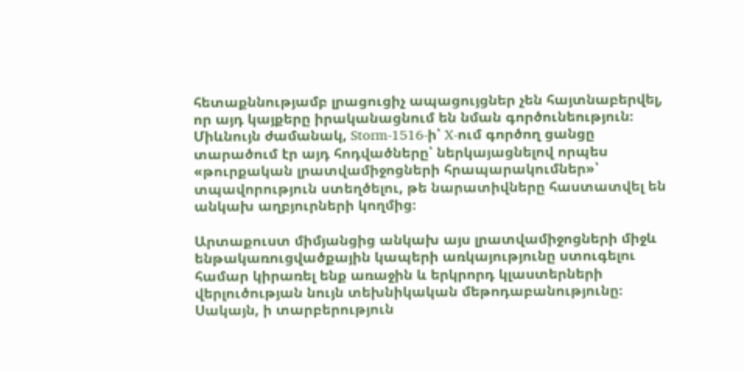հետաքննությամբ լրացուցիչ ապացույցներ չեն հայտնաբերվել, որ այդ կայքերը իրականացնում են նման գործունեություն։ Միևնույն ժամանակ, Storm-1516-ի՝ X-ում գործող ցանցը տարածում էր այդ հոդվածները՝ ներկայացնելով որպես «թուրքական լրատվամիջոցների հրապարակումներ»՝ տպավորություն ստեղծելու, թե նարատիվները հաստատվել են անկախ աղբյուրների կողմից։

Արտաքուստ միմյանցից անկախ այս լրատվամիջոցների միջև ենթակառուցվածքային կապերի առկայությունը ստուգելու համար կիրառել ենք առաջին և երկրորդ կլաստերների վերլուծության նույն տեխնիկական մեթոդաբանությունը։ Սակայն, ի տարբերություն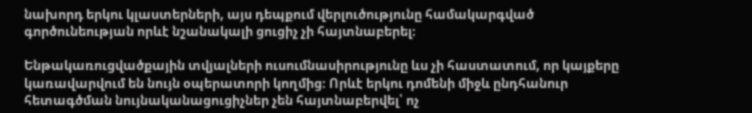նախորդ երկու կլաստերների, այս դեպքում վերլուծությունը համակարգված գործունեության որևէ նշանակալի ցուցիչ չի հայտնաբերել։

Ենթակառուցվածքային տվյալների ուսումնասիրությունը ևս չի հաստատում, որ կայքերը կառավարվում են նույն օպերատորի կողմից։ Որևէ երկու դոմենի միջև ընդհանուր հետագծման նույնականացուցիչներ չեն հայտնաբերվել՝ ոչ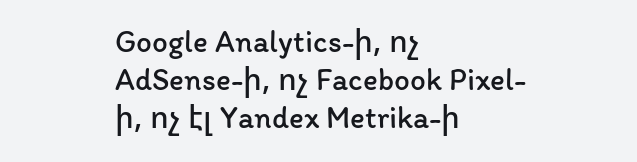Google Analytics-ի, ոչ AdSense-ի, ոչ Facebook Pixel-ի, ոչ էլ Yandex Metrika-ի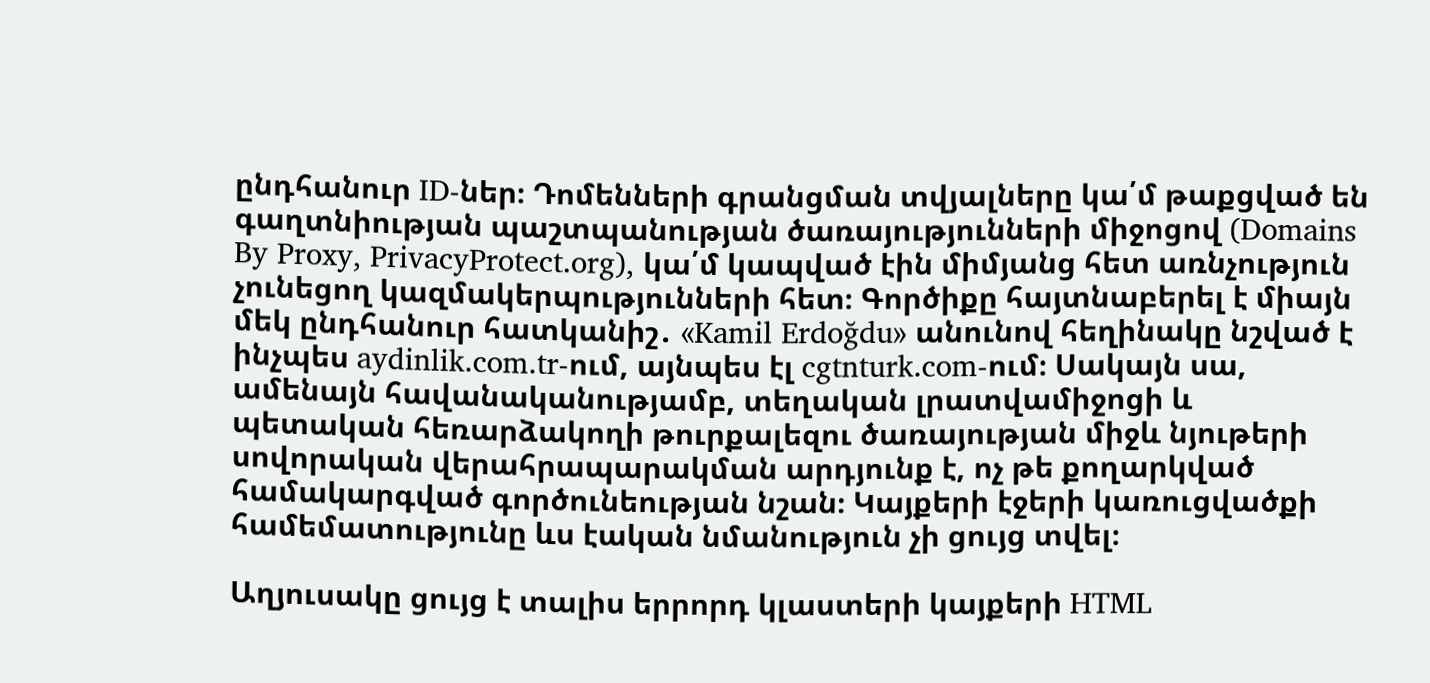ընդհանուր ID-ներ։ Դոմենների գրանցման տվյալները կա՛մ թաքցված են գաղտնիության պաշտպանության ծառայությունների միջոցով (Domains By Proxy, PrivacyProtect.org), կա՛մ կապված էին միմյանց հետ առնչություն չունեցող կազմակերպությունների հետ։ Գործիքը հայտնաբերել է միայն մեկ ընդհանուր հատկանիշ․ «Kamil Erdoğdu» անունով հեղինակը նշված է ինչպես aydinlik.com.tr-ում, այնպես էլ cgtnturk.com-ում։ Սակայն սա, ամենայն հավանականությամբ, տեղական լրատվամիջոցի և պետական հեռարձակողի թուրքալեզու ծառայության միջև նյութերի սովորական վերահրապարակման արդյունք է, ոչ թե քողարկված համակարգված գործունեության նշան։ Կայքերի էջերի կառուցվածքի համեմատությունը ևս էական նմանություն չի ցույց տվել։

Աղյուսակը ցույց է տալիս երրորդ կլաստերի կայքերի HTML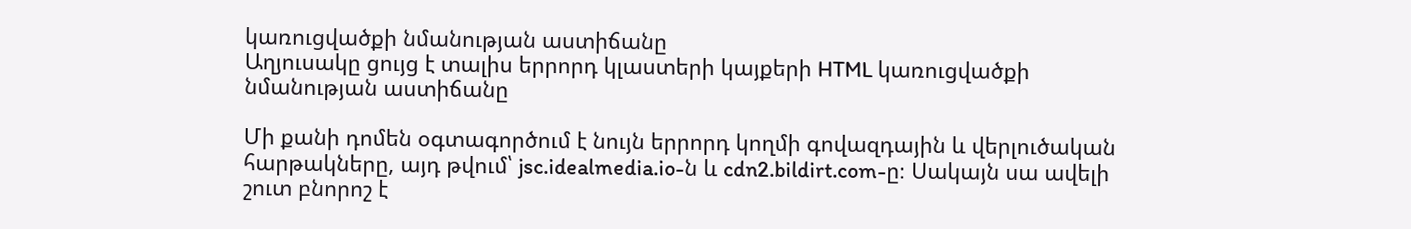կառուցվածքի նմանության աստիճանը
Աղյուսակը ցույց է տալիս երրորդ կլաստերի կայքերի HTML կառուցվածքի նմանության աստիճանը

Մի քանի դոմեն օգտագործում է նույն երրորդ կողմի գովազդային և վերլուծական հարթակները, այդ թվում՝ jsc.idealmedia.io-ն և cdn2.bildirt.com-ը։ Սակայն սա ավելի շուտ բնորոշ է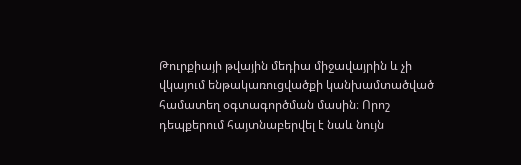Թուրքիայի թվային մեդիա միջավայրին և չի վկայում ենթակառուցվածքի կանխամտածված համատեղ օգտագործման մասին։ Որոշ դեպքերում հայտնաբերվել է նաև նույն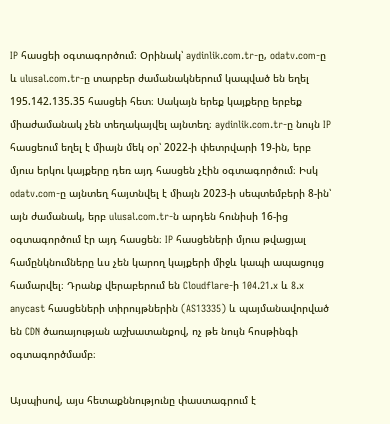IP հասցեի օգտագործում։ Օրինակ՝ aydinlik.com.tr-ը, odatv.com-ը և ulusal.com.tr-ը տարբեր ժամանակներում կապված են եղել 195.142.135.35 հասցեի հետ։ Սակայն երեք կայքերը երբեք միաժամանակ չեն տեղակայվել այնտեղ։ aydinlik.com.tr-ը նույն IP հասցեում եղել է միայն մեկ օր՝ 2022-ի փետրվարի 19-ին, երբ մյուս երկու կայքերը դեռ այդ հասցեն չէին օգտագործում։ Իսկ odatv.com-ը այնտեղ հայտնվել է միայն 2023-ի սեպտեմբերի 8-ին՝ այն ժամանակ, երբ ulusal.com.tr-ն արդեն հունիսի 16-ից օգտագործում էր այդ հասցեն։ IP հասցեների մյուս թվացյալ համընկնումները ևս չեն կարող կայքերի միջև կապի ապացույց համարվել։ Դրանք վերաբերում են Cloudflare-ի 104.21.x և 8.x anycast հասցեների տիրույթներին (AS13335) և պայմանավորված են CDN ծառայության աշխատանքով, ոչ թե նույն հոսթինգի օգտագործմամբ։

Այսպիսով, այս հետաքննությունը փաստագրում է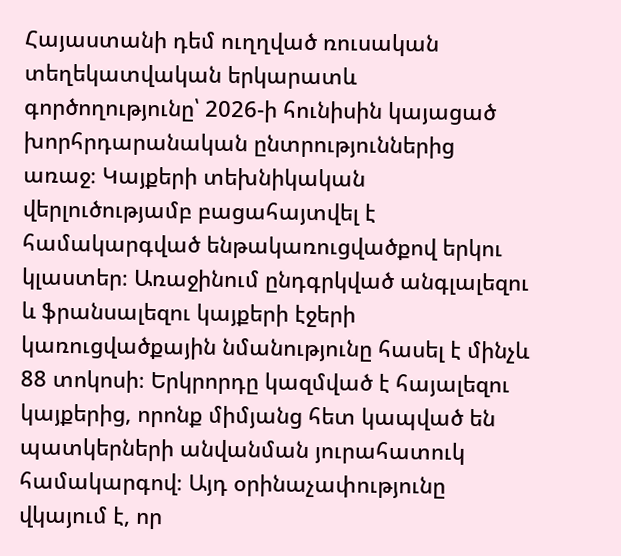Հայաստանի դեմ ուղղված ռուսական տեղեկատվական երկարատև գործողությունը՝ 2026-ի հունիսին կայացած խորհրդարանական ընտրություններից առաջ։ Կայքերի տեխնիկական վերլուծությամբ բացահայտվել է համակարգված ենթակառուցվածքով երկու կլաստեր։ Առաջինում ընդգրկված անգլալեզու և ֆրանսալեզու կայքերի էջերի կառուցվածքային նմանությունը հասել է մինչև 88 տոկոսի։ Երկրորդը կազմված է հայալեզու կայքերից, որոնք միմյանց հետ կապված են պատկերների անվանման յուրահատուկ համակարգով։ Այդ օրինաչափությունը վկայում է, որ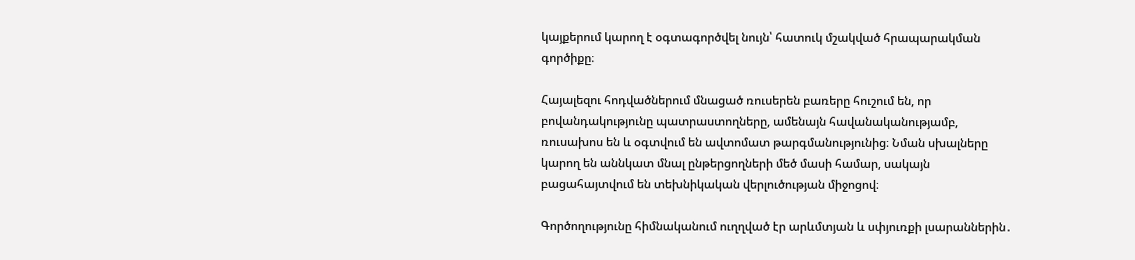կայքերում կարող է օգտագործվել նույն՝ հատուկ մշակված հրապարակման գործիքը։

Հայալեզու հոդվածներում մնացած ռուսերեն բառերը հուշում են, որ բովանդակությունը պատրաստողները, ամենայն հավանականությամբ, ռուսախոս են և օգտվում են ավտոմատ թարգմանությունից։ Նման սխալները կարող են աննկատ մնալ ընթերցողների մեծ մասի համար, սակայն բացահայտվում են տեխնիկական վերլուծության միջոցով։

Գործողությունը հիմնականում ուղղված էր արևմտյան և սփյուռքի լսարաններին․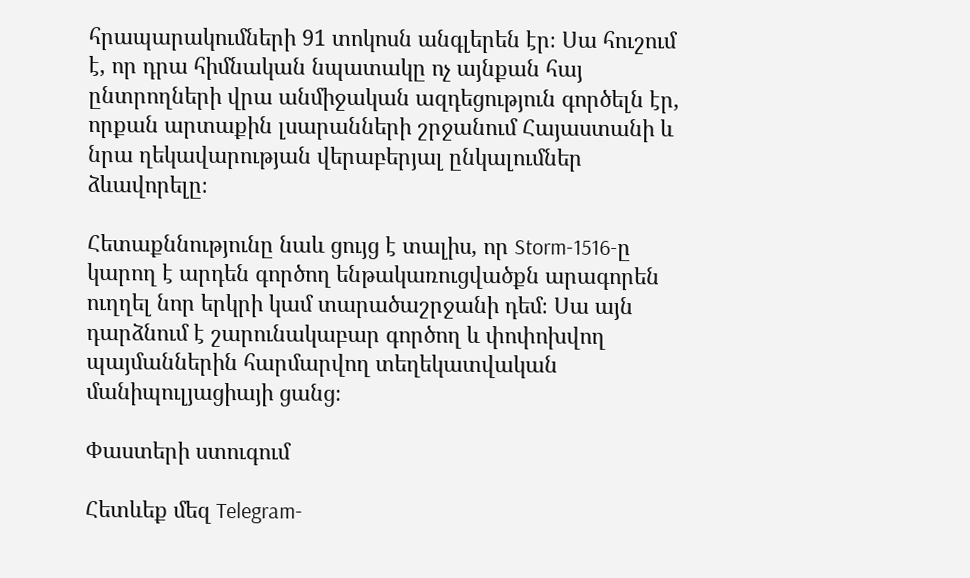հրապարակումների 91 տոկոսն անգլերեն էր։ Սա հուշում է, որ դրա հիմնական նպատակը ոչ այնքան հայ ընտրողների վրա անմիջական ազդեցություն գործելն էր, որքան արտաքին լսարանների շրջանում Հայաստանի և նրա ղեկավարության վերաբերյալ ընկալումներ ձևավորելը։

Հետաքննությունը նաև ցույց է տալիս, որ Storm-1516-ը կարող է արդեն գործող ենթակառուցվածքն արագորեն ուղղել նոր երկրի կամ տարածաշրջանի դեմ։ Սա այն դարձնում է շարունակաբար գործող և փոփոխվող պայմաններին հարմարվող տեղեկատվական մանիպուլյացիայի ցանց։

Փաստերի ստուգում

Հետևեք մեզ Telegram-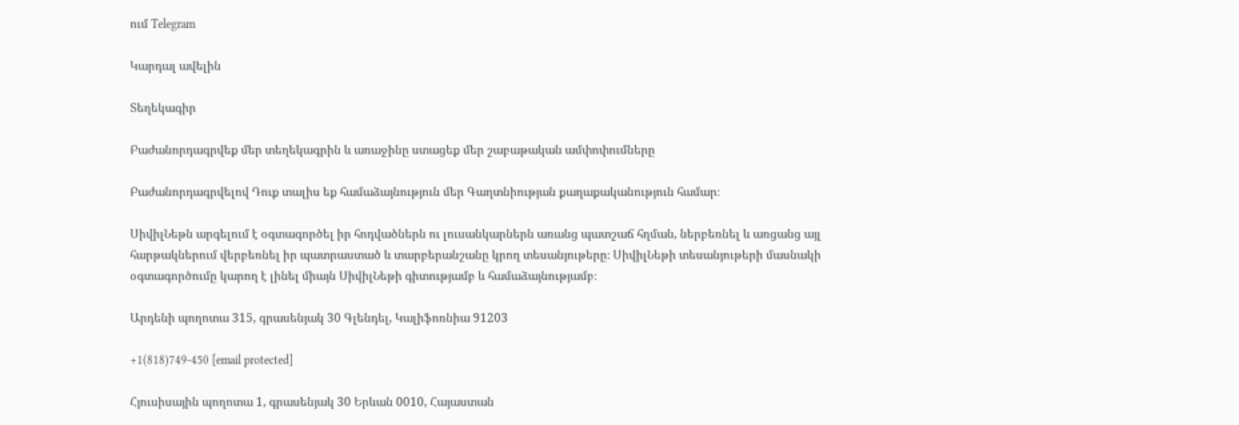ում Telegram

Կարդալ ավելին

Տեղեկագիր

Բաժանորդագրվեք մեր տեղեկագրին և առաջինը ստացեք մեր շաբաթական ամփոփումները

Բաժանորդագրվելով Դուք տալիս եք համաձայնություն մեր Գաղտնիության քաղաքականություն համար։

ՍիվիլՆեթն արգելում է օգտագործել իր հոդվածներն ու լուսանկարներն առանց պատշաճ հղման, ներբեռնել և առցանց այլ հարթակներում վերբեռնել իր պատրաստած և տարբերանշանը կրող տեսանյութերը։ ՍիվիլՆեթի տեսանյութերի մասնակի օգտագործումը կարող է լինել միայն ՍիվիլՆեթի գիտությամբ և համաձայնությամբ։

Արդենի պողոտա 315, գրասենյակ 30 Գլենդել, Կալիֆոռնիա 91203

+1(818)749-450 [email protected]

Հյուսիսային պողոտա 1, գրասենյակ 30 Երևան 0010, Հայաստան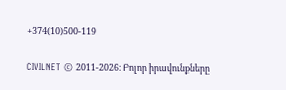+374(10)500-119

CIVILNET © 2011-2026։ Բոլոր իրավունքները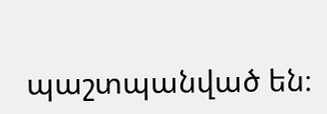պաշտպանված են։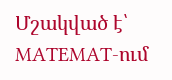Մշակված է՝ MATEMAT-ում